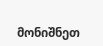მონიშნეთ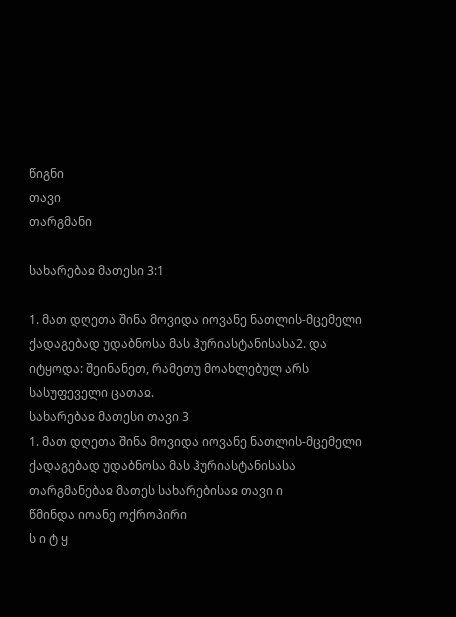წიგნი
თავი
თარგმანი

სახარებაჲ მათესი 3:1

1. მათ დღეთა შინა მოვიდა იოვანე ნათლის-მცემელი ქადაგებად უდაბნოსა მას ჰურიასტანისასა2. და იტყოდა: შეინანეთ, რამეთუ მოახლებულ არს სასუფეველი ცათაჲ.
სახარებაჲ მათესი თავი 3
1. მათ დღეთა შინა მოვიდა იოვანე ნათლის-მცემელი ქადაგებად უდაბნოსა მას ჰურიასტანისასა
თარგმანებაჲ მათეს სახარებისაჲ თავი ი
წმინდა იოანე ოქროპირი
ს ი ტ ყ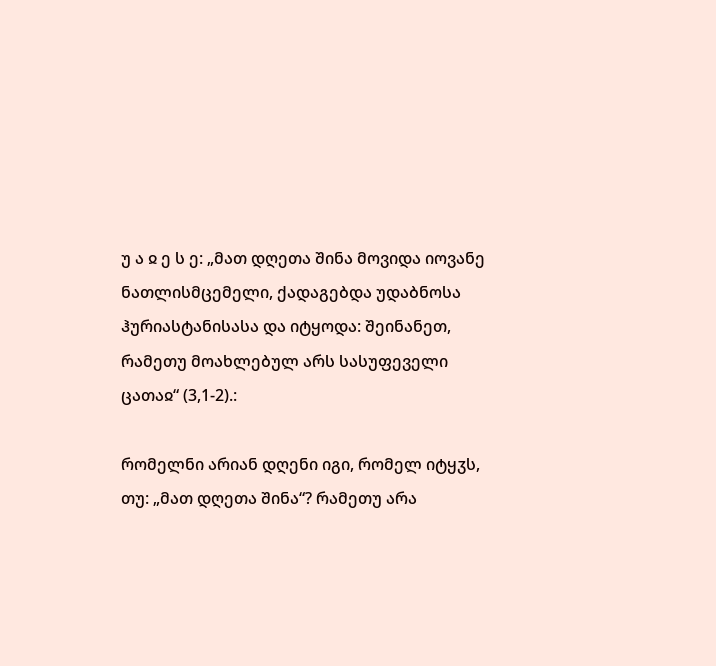უ ა ჲ ე ს ე: „მათ დღეთა შინა მოვიდა იოვანე ნათლისმცემელი, ქადაგებდა უდაბნოსა ჰურიასტანისასა და იტყოდა: შეინანეთ, რამეთუ მოახლებულ არს სასუფეველი ცათაჲ“ (3,1-2).:

რომელნი არიან დღენი იგი, რომელ იტყჳს, თუ: „მათ დღეთა შინა“? რამეთუ არა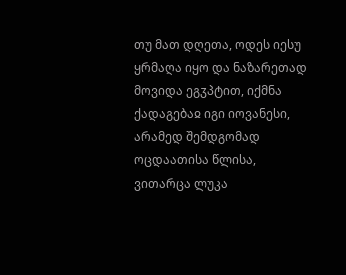თუ მათ დღეთა, ოდეს იესუ ყრმაღა იყო და ნაზარეთად მოვიდა ეგჳპტით, იქმნა ქადაგებაჲ იგი იოვანესი, არამედ შემდგომად ოცდაათისა წლისა, ვითარცა ლუკა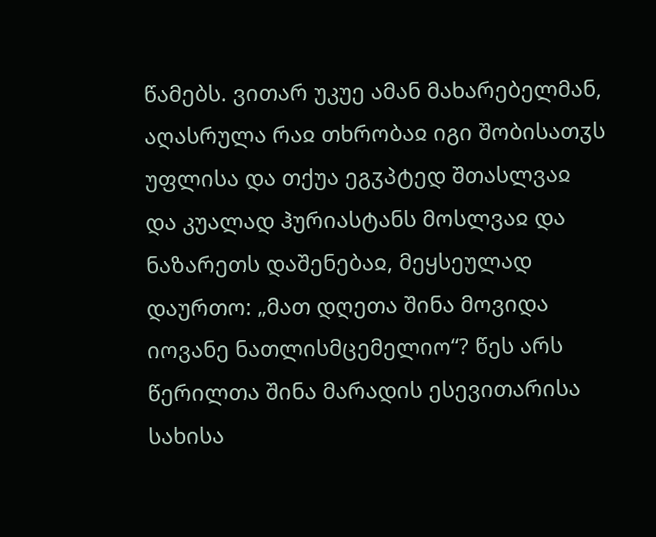წამებს. ვითარ უკუე ამან მახარებელმან, აღასრულა რაჲ თხრობაჲ იგი შობისათჳს უფლისა და თქუა ეგჳპტედ შთასლვაჲ და კუალად ჰურიასტანს მოსლვაჲ და ნაზარეთს დაშენებაჲ, მეყსეულად დაურთო: „მათ დღეთა შინა მოვიდა იოვანე ნათლისმცემელიო“? წეს არს წერილთა შინა მარადის ესევითარისა სახისა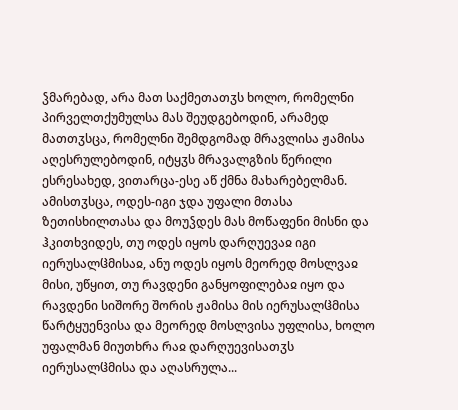ჴმარებად, არა მათ საქმეთათჳს ხოლო, რომელნი პირველთქუმულსა მას შეუდგებოდინ, არამედ მათთჳსცა, რომელნი შემდგომად მრავლისა ჟამისა აღესრულებოდინ, იტყჳს მრავალგზის წერილი ესრესახედ, ვითარცა-ესე აწ ქმნა მახარებელმან. ამისთჳსცა, ოდეს-იგი ჯდა უფალი მთასა ზეთისხილთასა და მოუჴდეს მას მოწაფენი მისნი და ჰკითხვიდეს, თუ ოდეს იყოს დარღუევაჲ იგი იერუსალჱმისაჲ, ანუ ოდეს იყოს მეორედ მოსლვაჲ მისი, უწყით, თუ რავდენი განყოფილებაჲ იყო და რავდენი სიშორე შორის ჟამისა მის იერუსალჱმისა წარტყუენვისა და მეორედ მოსლვისა უფლისა, ხოლო უფალმან მიუთხრა რაჲ დარღუევისათჳს იერუსალჱმისა და აღასრულა...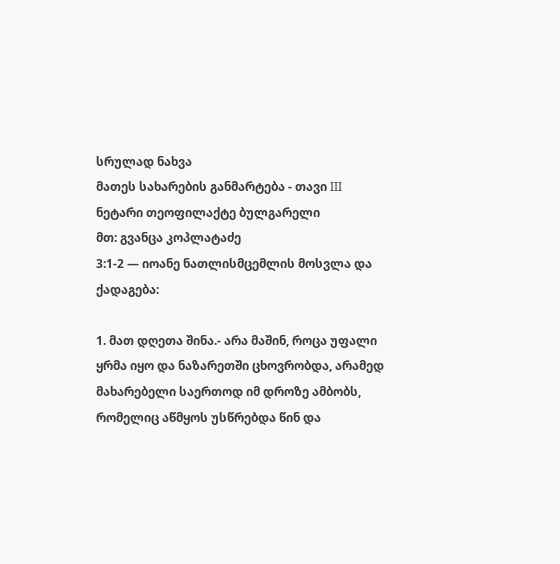სრულად ნახვა
მათეს სახარების განმარტება - თავი III
ნეტარი თეოფილაქტე ბულგარელი
მთ: გვანცა კოპლატაძე
3:1-2 — იოანე ნათლისმცემლის მოსვლა და ქადაგება:

1. მათ დღეთა შინა.- არა მაშინ, როცა უფალი ყრმა იყო და ნაზარეთში ცხოვრობდა, არამედ მახარებელი საერთოდ იმ დროზე ამბობს, რომელიც აწმყოს უსწრებდა წინ და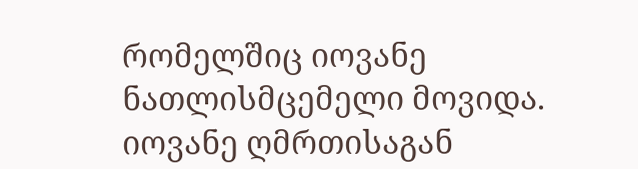რომელშიც იოვანე ნათლისმცემელი მოვიდა. იოვანე ღმრთისაგან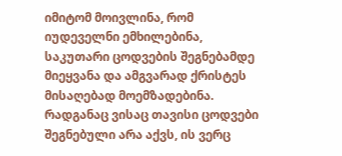იმიტომ მოივლინა, რომ იუდეველნი ემხილებინა, საკუთარი ცოდვების შეგნებამდე მიეყვანა და ამგვარად ქრისტეს მისაღებად მოემზადებინა. რადგანაც ვისაც თავისი ცოდვები შეგნებული არა აქვს, ის ვერც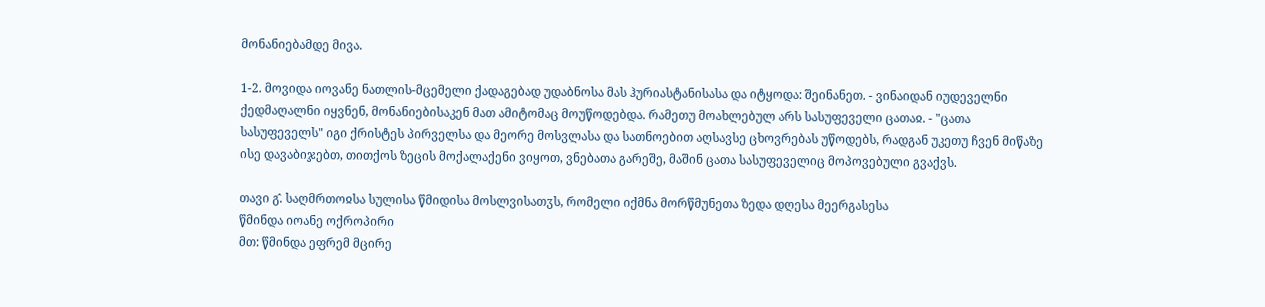მონანიებამდე მივა.

1-2. მოვიდა იოვანე ნათლის-მცემელი ქადაგებად უდაბნოსა მას ჰურიასტანისასა და იტყოდა: შეინანეთ. - ვინაიდან იუდეველნი ქედმაღალნი იყვნენ, მონანიებისაკენ მათ ამიტომაც მოუწოდებდა. რამეთუ მოახლებულ არს სასუფეველი ცათაჲ. - "ცათა სასუფეველს" იგი ქრისტეს პირველსა და მეორე მოსვლასა და სათნოებით აღსავსე ცხოვრებას უწოდებს, რადგან უკეთუ ჩვენ მიწაზე ისე დავაბიჯებთ, თითქოს ზეცის მოქალაქენი ვიყოთ, ვნებათა გარეშე, მაშინ ცათა სასუფეველიც მოპოვებული გვაქვს.

თავი გ̂. საღმრთოჲსა სულისა წმიდისა მოსლვისათჳს, რომელი იქმნა მორწმუნეთა ზედა დღესა მეერგასესა
წმინდა იოანე ოქროპირი
მთ: წმინდა ეფრემ მცირე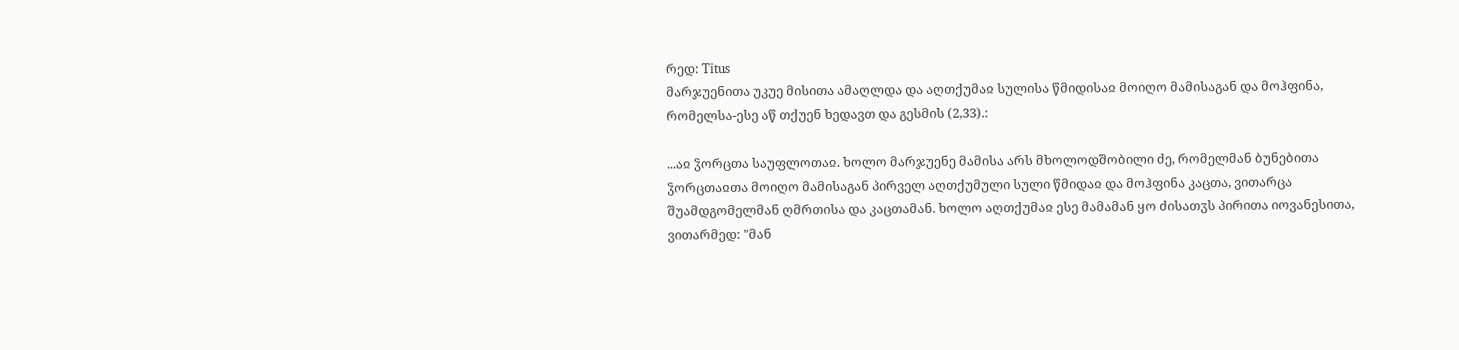რედ: Titus
მარჯუენითა უკუე მისითა ამაღლდა და აღთქუმაჲ სულისა წმიდისაჲ მოიღო მამისაგან და მოჰფინა, რომელსა-ესე აწ თქუენ ხედავთ და გესმის (2,33).:

...აჲ ჴორცთა საუფლოთაჲ. ხოლო მარჯუენე მამისა არს მხოლოდშობილი ძე, რომელმან ბუნებითა ჴორცთაჲთა მოიღო მამისაგან პირველ აღთქუმული სული წმიდაჲ და მოჰფინა კაცთა, ვითარცა შუამდგომელმან ღმრთისა და კაცთამან. ხოლო აღთქუმაჲ ესე მამამან ყო ძისათჳს პირითა იოვანესითა, ვითარმედ: "მან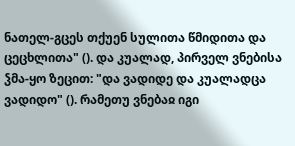ნათელ-გცეს თქუენ სულითა წმიდითა და ცეცხლითა" (). და კუალად, პირველ ვნებისა ჴმა-ყო ზეცით: "და ვადიდე და კუალადცა ვადიდო" (). რამეთუ ვნებაჲ იგი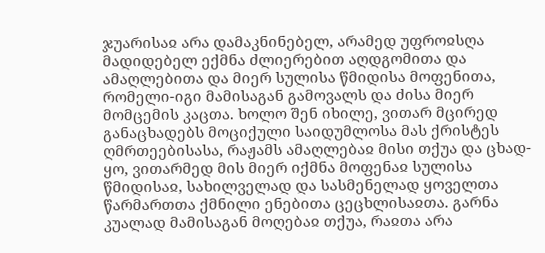ჯუარისაჲ არა დამაკნინებელ, არამედ უფროჲსღა მადიდებელ ექმნა ძლიერებით აღდგომითა და ამაღლებითა და მიერ სულისა წმიდისა მოფენითა, რომელი-იგი მამისაგან გამოვალს და ძისა მიერ მომცემის კაცთა. ხოლო შენ იხილე, ვითარ მცირედ განაცხადებს მოციქული საიდუმლოსა მას ქრისტეს ღმრთეებისასა, რაჟამს ამაღლებაჲ მისი თქუა და ცხად-ყო, ვითარმედ მის მიერ იქმნა მოფენაჲ სულისა წმიდისაჲ, სახილველად და სასმენელად ყოველთა წარმართთა ქმნილი ენებითა ცეცხლისაჲთა. გარნა კუალად მამისაგან მოღებაჲ თქუა, რაჲთა არა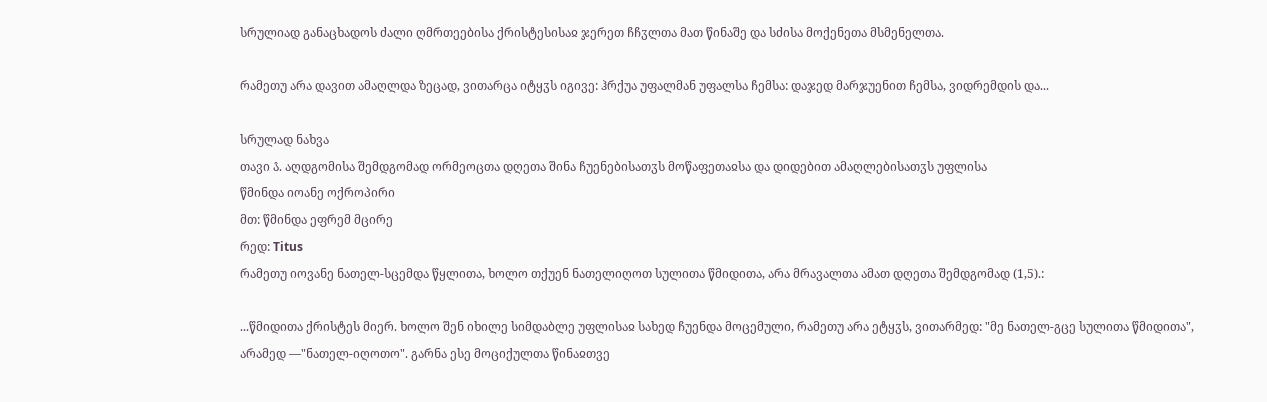სრულიად განაცხადოს ძალი ღმრთეებისა ქრისტესისაჲ ჯერეთ ჩჩჳლთა მათ წინაშე და სძისა მოქენეთა მსმენელთა.

რამეთუ არა დავით ამაღლდა ზეცად, ვითარცა იტყჳს იგივე: ჰრქუა უფალმან უფალსა ჩემსა: დაჯედ მარჯუენით ჩემსა, ვიდრემდის და...

სრულად ნახვა
თავი ა̂. აღდგომისა შემდგომად ორმეოცთა დღეთა შინა ჩუენებისათჳს მოწაფეთაჲსა და დიდებით ამაღლებისათჳს უფლისა
წმინდა იოანე ოქროპირი
მთ: წმინდა ეფრემ მცირე
რედ: Titus
რამეთუ იოვანე ნათელ-სცემდა წყლითა, ხოლო თქუენ ნათელიღოთ სულითა წმიდითა, არა მრავალთა ამათ დღეთა შემდგომად (1,5).:

...წმიდითა ქრისტეს მიერ. ხოლო შენ იხილე სიმდაბლე უფლისაჲ სახედ ჩუენდა მოცემული, რამეთუ არა ეტყჳს, ვითარმედ: "მე ნათელ-გცე სულითა წმიდითა", არამედ —"ნათელ-იღოთო". გარნა ესე მოციქულთა წინაჲთვე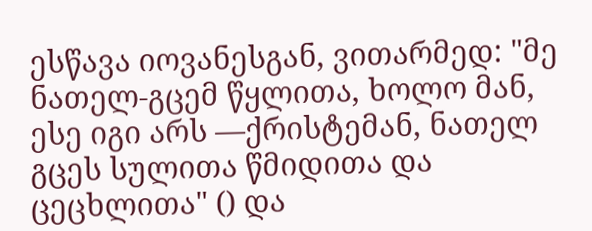ესწავა იოვანესგან, ვითარმედ: "მე ნათელ-გცემ წყლითა, ხოლო მან, ესე იგი არს —ქრისტემან, ნათელ გცეს სულითა წმიდითა და ცეცხლითა" () და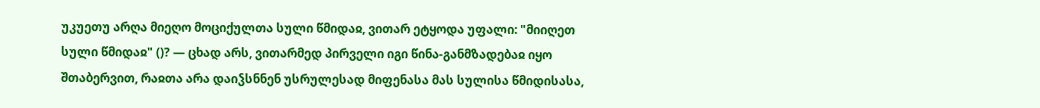უკუეთუ არღა მიეღო მოციქულთა სული წმიდაჲ, ვითარ ეტყოდა უფალი: "მიიღეთ სული წმიდაჲ" ()? — ცხად არს, ვითარმედ პირველი იგი წინა-განმზადებაჲ იყო შთაბერვით, რაჲთა არა დაიჴსნნენ უსრულესად მიფენასა მას სულისა წმიდისასა,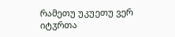რამეთუ უკუეთუ ვერ იტჳრთა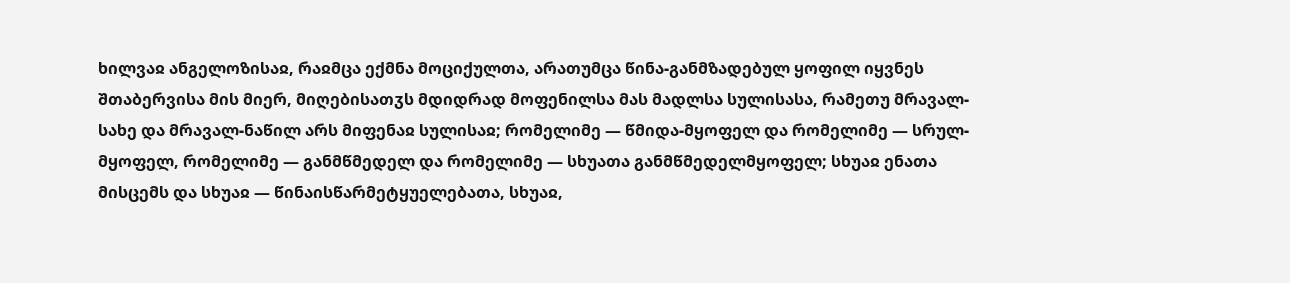ხილვაჲ ანგელოზისაჲ, რაჲმცა ექმნა მოციქულთა, არათუმცა წინა-განმზადებულ ყოფილ იყვნეს შთაბერვისა მის მიერ, მიღებისათჳს მდიდრად მოფენილსა მას მადლსა სულისასა, რამეთუ მრავალ-სახე და მრავალ-ნაწილ არს მიფენაჲ სულისაჲ; რომელიმე — წმიდა-მყოფელ და რომელიმე — სრულ-მყოფელ, რომელიმე — განმწმედელ და რომელიმე — სხუათა განმწმედელმყოფელ; სხუაჲ ენათა მისცემს და სხუაჲ — წინაისწარმეტყუელებათა, სხუაჲ,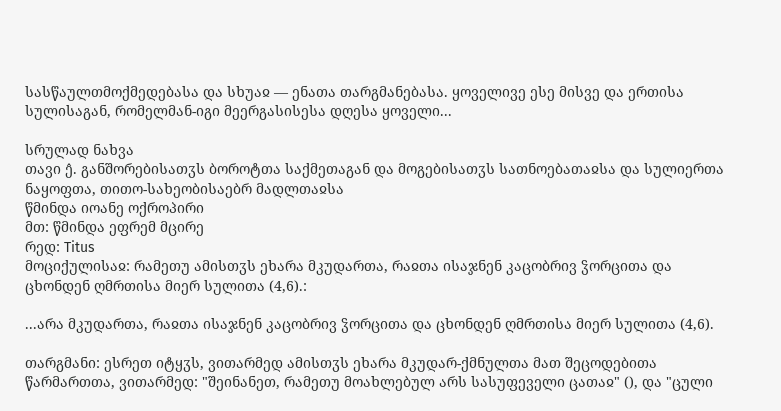სასწაულთმოქმედებასა და სხუაჲ — ენათა თარგმანებასა. ყოველივე ესე მისვე და ერთისა სულისაგან, რომელმან-იგი მეერგასისესა დღესა ყოველი...

სრულად ნახვა
თავი ე̂. განშორებისათჳს ბოროტთა საქმეთაგან და მოგებისათჳს სათნოებათაჲსა და სულიერთა ნაყოფთა, თითო-სახეობისაებრ მადლთაჲსა
წმინდა იოანე ოქროპირი
მთ: წმინდა ეფრემ მცირე
რედ: Titus
მოციქულისაჲ: რამეთუ ამისთჳს ეხარა მკუდართა, რაჲთა ისაჯნენ კაცობრივ ჴორცითა და ცხონდენ ღმრთისა მიერ სულითა (4,6).:

...არა მკუდართა, რაჲთა ისაჯნენ კაცობრივ ჴორცითა და ცხონდენ ღმრთისა მიერ სულითა (4,6).

თარგმანი: ესრეთ იტყჳს, ვითარმედ ამისთჳს ეხარა მკუდარ-ქმნულთა მათ შეცოდებითა წარმართთა, ვითარმედ: "შეინანეთ, რამეთუ მოახლებულ არს სასუფეველი ცათაჲ" (), და "ცული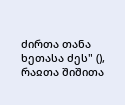ძირთა თანა ხეთასა ძეს" (), რაჲთა შიშითა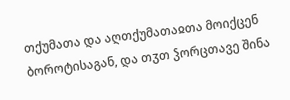თქუმათა და აღთქუმათაჲთა მოიქცენ ბოროტისაგან, და თჳთ ჴორცთავე შინა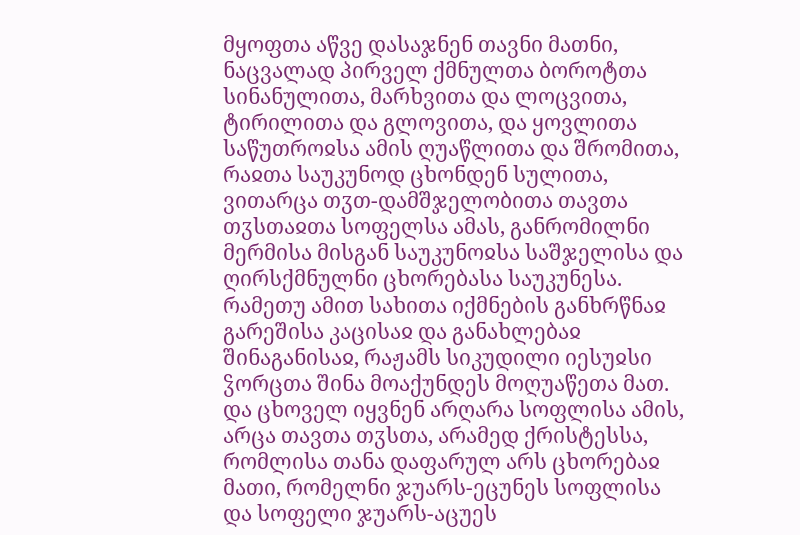მყოფთა აწვე დასაჯნენ თავნი მათნი, ნაცვალად პირველ ქმნულთა ბოროტთა სინანულითა, მარხვითა და ლოცვითა, ტირილითა და გლოვითა, და ყოვლითა საწუთროჲსა ამის ღუაწლითა და შრომითა, რაჲთა საუკუნოდ ცხონდენ სულითა, ვითარცა თჳთ-დამშჯელობითა თავთა თჳსთაჲთა სოფელსა ამას, განრომილნი მერმისა მისგან საუკუნოჲსა საშჯელისა და ღირსქმნულნი ცხორებასა საუკუნესა. რამეთუ ამით სახითა იქმნების განხრწნაჲ გარეშისა კაცისაჲ და განახლებაჲ შინაგანისაჲ, რაჟამს სიკუდილი იესუჲსი ჴორცთა შინა მოაქუნდეს მოღუაწეთა მათ. და ცხოველ იყვნენ არღარა სოფლისა ამის, არცა თავთა თჳსთა, არამედ ქრისტესსა, რომლისა თანა დაფარულ არს ცხორებაჲ მათი, რომელნი ჯუარს-ეცუნეს სოფლისა და სოფელი ჯუარს-აცუეს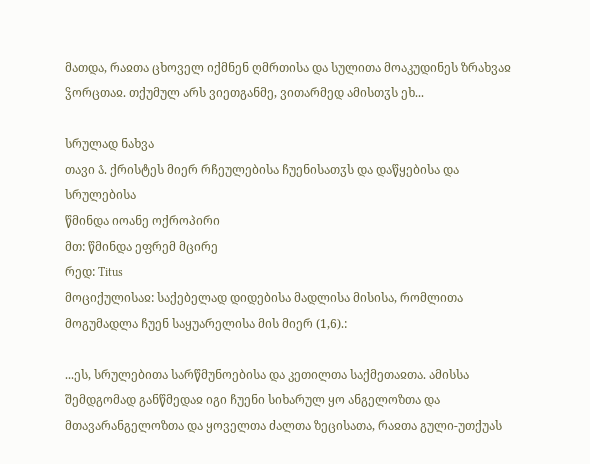მათდა, რაჲთა ცხოველ იქმნენ ღმრთისა და სულითა მოაკუდინეს ზრახვაჲ ჴორცთაჲ. თქუმულ არს ვიეთგანმე, ვითარმედ ამისთჳს ეხ...

სრულად ნახვა
თავი ა̂. ქრისტეს მიერ რჩეულებისა ჩუენისათჳს და დაწყებისა და სრულებისა
წმინდა იოანე ოქროპირი
მთ: წმინდა ეფრემ მცირე
რედ: Titus
მოციქულისაჲ: საქებელად დიდებისა მადლისა მისისა, რომლითა მოგუმადლა ჩუენ საყუარელისა მის მიერ (1,6).:

...ეს, სრულებითა სარწმუნოებისა და კეთილთა საქმეთაჲთა. ამისსა შემდგომად განწმედაჲ იგი ჩუენი სიხარულ ყო ანგელოზთა და მთავარანგელოზთა და ყოველთა ძალთა ზეცისათა, რაჲთა გული-უთქუას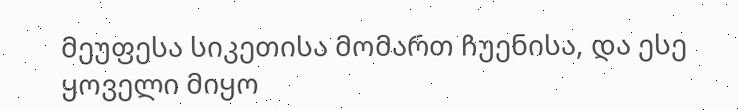მეუფესა სიკეთისა მომართ ჩუენისა, და ესე ყოველი მიყო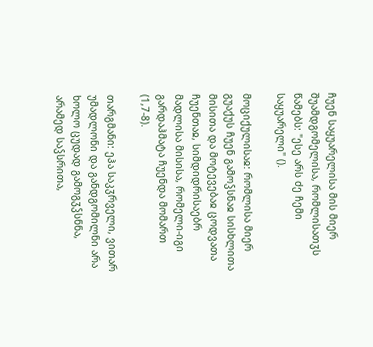ჩუენ საყუარელისა მის მიერ შუამდგომელისა, რომლისათჳს წამებს: "ესე არს ძე ჩემი საყუარელი" ().

მოციქულისაჲ: რომლისა მიერ გუაქუს ჩუენ გამოჴსნაჲ სისხლითა მისითა და მოტევებაჲ ცოდვათა ჩუენთაჲ, სიმდიდრისაებრ მადლისა მისისა, რომელი-იგი გარდაჰმატა ჩუენდა მომართ (1,7-8).

თარგმანი: ეჰა საკჳრველი, ვითარ უმადლონი და განდგომილნი არა ხოლო ცუდად გამოგჳჴსნნა, არამედ საჴსრითა,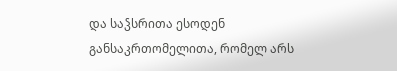და საჴსრითა ესოდენ განსაკრთომელითა, რომელ არს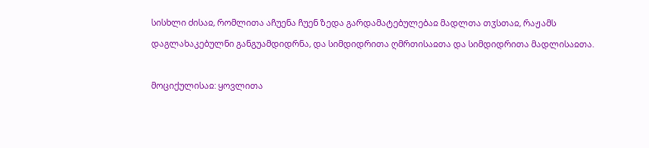სისხლი ძისაჲ, რომლითა აჩუენა ჩუენ ზედა გარდამატებულებაჲ მადლთა თჳსთაჲ, რაჟამს დაგლახაკებულნი განგუამდიდრნა, და სიმდიდრითა ღმრთისაჲთა და სიმდიდრითა მადლისაჲთა.

მოციქულისაჲ: ყოვლითა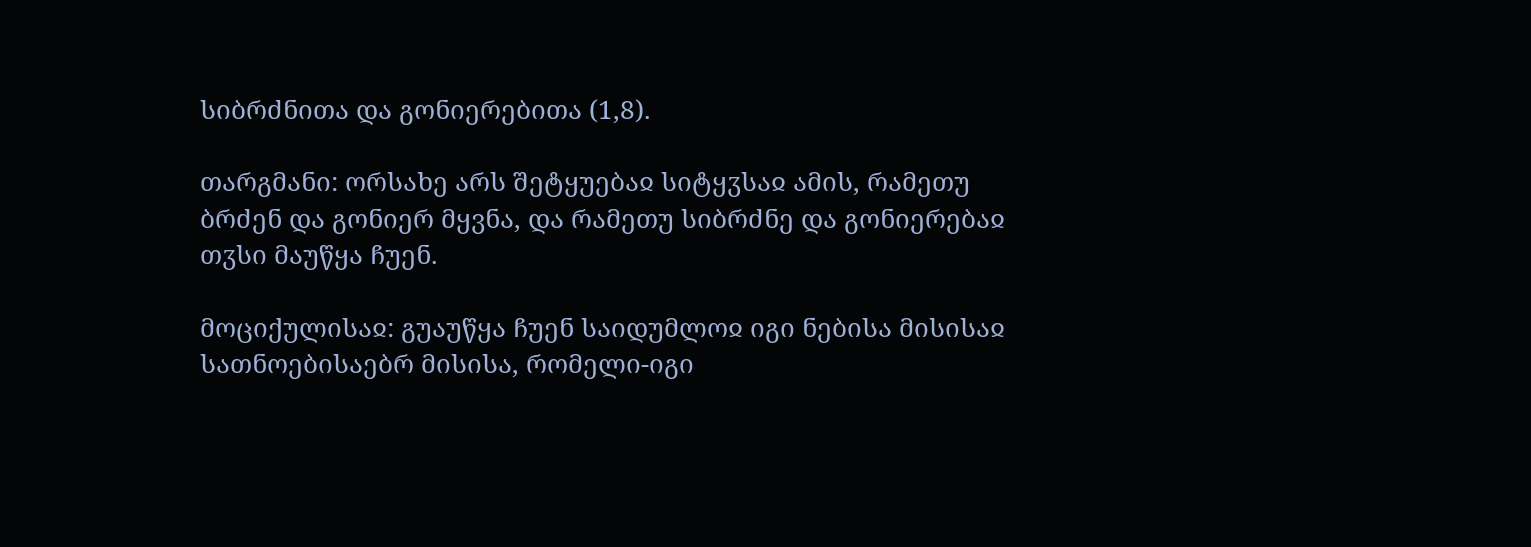სიბრძნითა და გონიერებითა (1,8).

თარგმანი: ორსახე არს შეტყუებაჲ სიტყჳსაჲ ამის, რამეთუ ბრძენ და გონიერ მყვნა, და რამეთუ სიბრძნე და გონიერებაჲ თჳსი მაუწყა ჩუენ.

მოციქულისაჲ: გუაუწყა ჩუენ საიდუმლოჲ იგი ნებისა მისისაჲ სათნოებისაებრ მისისა, რომელი-იგი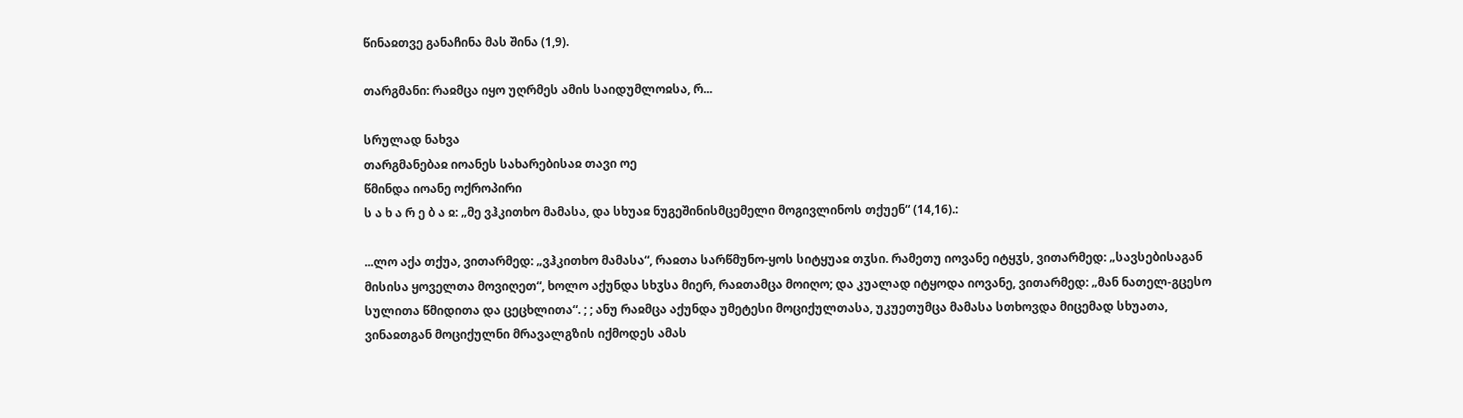წინაჲთვე განაჩინა მას შინა (1,9).

თარგმანი: რაჲმცა იყო უღრმეს ამის საიდუმლოჲსა, რ...

სრულად ნახვა
თარგმანებაჲ იოანეს სახარებისაჲ თავი ოე
წმინდა იოანე ოქროპირი
ს ა ხ ა რ ე ბ ა ჲ: „მე ვჰკითხო მამასა, და სხუაჲ ნუგეშინისმცემელი მოგივლინოს თქუენ“ (14,16).:

...ლო აქა თქუა, ვითარმედ: „ვჰკითხო მამასა“, რაჲთა სარწმუნო-ყოს სიტყუაჲ თჳსი. რამეთუ იოვანე იტყჳს, ვითარმედ: „სავსებისაგან მისისა ყოველთა მოვიღეთ“, ხოლო აქუნდა სხჳსა მიერ, რაჲთამცა მოიღო; და კუალად იტყოდა იოვანე, ვითარმედ: „მან ნათელ-გცესო სულითა წმიდითა და ცეცხლითა“. ; ; ანუ რაჲმცა აქუნდა უმეტესი მოციქულთასა, უკუეთუმცა მამასა სთხოვდა მიცემად სხუათა, ვინაჲთგან მოციქულნი მრავალგზის იქმოდეს ამას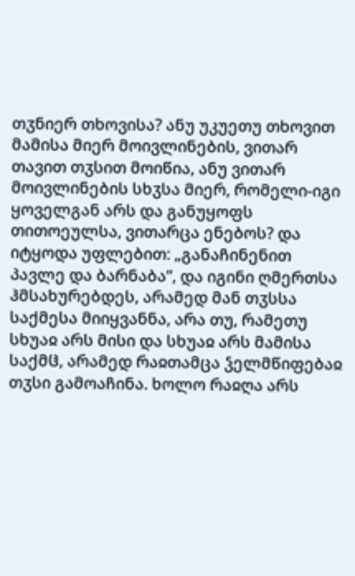თჳნიერ თხოვისა? ანუ უკუეთუ თხოვით მამისა მიერ მოივლინების, ვითარ თავით თჳსით მოიწია, ანუ ვითარ მოივლინების სხჳსა მიერ, რომელი-იგი ყოველგან არს და განუყოფს თითოეულსა, ვითარცა ენებოს? და იტყოდა უფლებით: „განაჩინენით პავლე და ბარნაბა“, და იგინი ღმერთსა ჰმსახურებდეს, არამედ მან თჳსსა საქმესა მიიყვანნა, არა თუ, რამეთუ სხუაჲ არს მისი და სხუაჲ არს მამისა საქმჱ, არამედ რაჲთამცა ჴელმწიფებაჲ თჳსი გამოაჩინა. ხოლო რაჲღა არს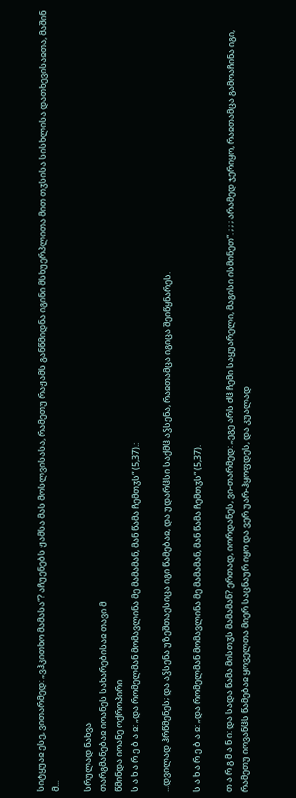სიტყუაჲ ესე, ვითარმედ: „ვჰკითხო მამასა“? აჩუენებს ჟამსა მას მოსლვისასა, რამეთუ რაჟამს განწმიდნა იგინი მსხუერპლითა მით თჳსისა სისხლისა დათხევისაჲთა, მაშინ მ...

სრულად ნახვა
თარგმანებაჲ იოანეს სახარებისაჲ თავი მ
წმინდა იოანე ოქროპირი
ს ა ხ ა რ ე ბ ა ჲ: „და რომელმან მომავლინა მე მამამან, მან წამა ჩემთჳს“ (5,37).:

...დვილად ჰრწმენეს; და აჴსენა უზეშთაესიცა იგი წამებაჲ, და უდარჱსი საქმჱ აჴსენა, რაჲთამცა იგიცა შეიწყნარეს.

ს ა ხ ა რ ე ბ ა ჲ: „და რომელმან მომავლინა მე მამამან, მან წამა ჩემთჳს“ (5,37).

თ ა რ გ მ ა ნ ი: და სადა წამა მისთჳს მამამან? ერთად, იორდანეს, ვი-თარმედ: „ეგე არს ძჱ ჩემი საყუარელი, მაგისი ისმინეთ“. ; ; ; არამედ ჯერიყო, რაჲთამცა გამოაჩინა იგი, რამეთუ იოვანჱს წამებაჲ ყოველთა მიერ საცნაურ იყო და ვერ უარ-ჰყოფდეს, და კუალად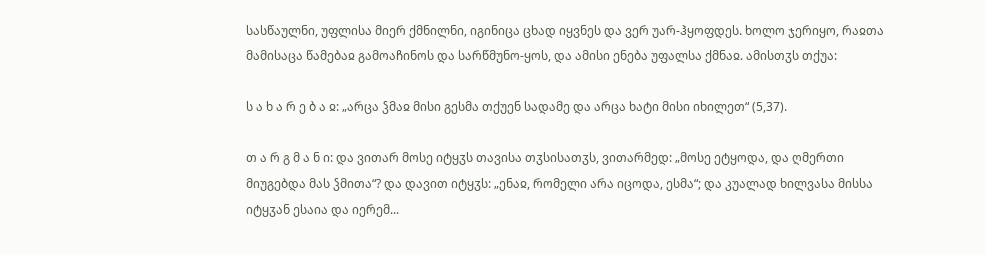სასწაულნი, უფლისა მიერ ქმნილნი, იგინიცა ცხად იყვნეს და ვერ უარ-ჰყოფდეს. ხოლო ჯერიყო, რაჲთა მამისაცა წამებაჲ გამოაჩინოს და სარწმუნო-ყოს, და ამისი ენება უფალსა ქმნაჲ. ამისთჳს თქუა:

ს ა ხ ა რ ე ბ ა ჲ: „არცა ჴმაჲ მისი გესმა თქუენ სადამე და არცა ხატი მისი იხილეთ“ (5,37).

თ ა რ გ მ ა ნ ი: და ვითარ მოსე იტყჳს თავისა თჳსისათჳს, ვითარმედ: „მოსე ეტყოდა, და ღმერთი მიუგებდა მას ჴმითა“? და დავით იტყჳს: „ენაჲ, რომელი არა იცოდა, ესმა“; და კუალად ხილვასა მისსა იტყჳან ესაია და იერემ...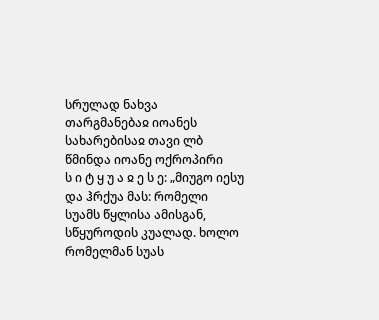სრულად ნახვა
თარგმანებაჲ იოანეს სახარებისაჲ თავი ლბ
წმინდა იოანე ოქროპირი
ს ი ტ ყ უ ა ჲ ე ს ე: „მიუგო იესუ და ჰრქუა მას: რომელი სუამს წყლისა ამისგან, სწყუროდის კუალად. ხოლო რომელმან სუას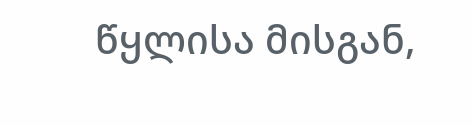წყლისა მისგან,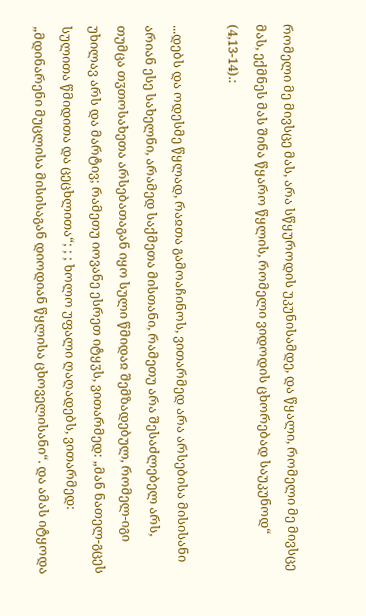რომელი მე მივსცე მას, არა სწყუროდის უკუნისამდე, და წყალი, რომელი მე მივსცე მას, ექმნეს მას შინა წყარო წყლის, რომელი ვიდოდის ცხორებად საუკუნოდ“ (4,13-14).:

...დებს და ოდესმე წყლად, რაჲთა გამოაჩინოს, ვითარმედ არა არსებისა მისისანი არიან ესე სახელნი, არამედ საქმეთა მისთანი, რამეთუ არა შესაძლებელ არს, თუმცა თჳთოსახეთა არსებათაგან იყო სული წმიდაჲ შემზადებულ, რომელ-იგი უხილავ არს და მარტივ; რამეთუ იოვანე ესრეთ იტყჳს, ვითარმედ: „მან ნათელ-გცეს სულითა წმიდითა და ცეცხლითა“; ; ; ხოლო უფალი ღაღადებს, ვითარმედ: „მდინარენი მუცლისა მისისაგან დიოდიან წყლისა ცხოველისანი“. და ამას იტყოდა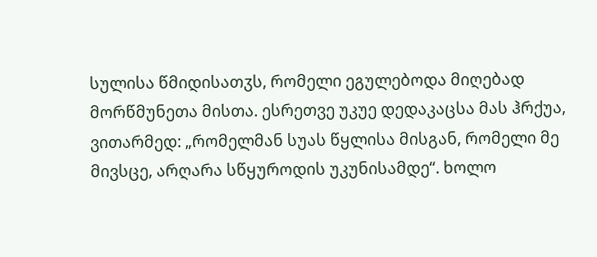სულისა წმიდისათჳს, რომელი ეგულებოდა მიღებად მორწმუნეთა მისთა. ესრეთვე უკუე დედაკაცსა მას ჰრქუა, ვითარმედ: „რომელმან სუას წყლისა მისგან, რომელი მე მივსცე, არღარა სწყუროდის უკუნისამდე“. ხოლო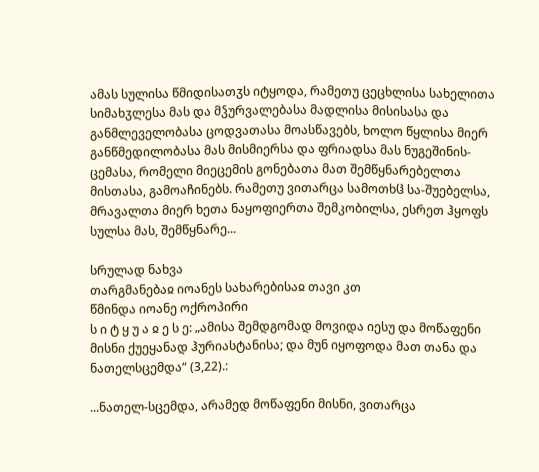ამას სულისა წმიდისათჳს იტყოდა, რამეთუ ცეცხლისა სახელითა სიმახჳლესა მას და მჴურვალებასა მადლისა მისისასა და განმლეველობასა ცოდვათასა მოასწავებს, ხოლო წყლისა მიერ განწმედილობასა მას მისმიერსა და ფრიადსა მას ნუგეშინის-ცემასა, რომელი მიეცემის გონებათა მათ შემწყნარებელთა მისთასა, გამოაჩინებს. რამეთუ ვითარცა სამოთხჱ სა-შუებელსა, მრავალთა მიერ ხეთა ნაყოფიერთა შემკობილსა, ესრეთ ჰყოფს სულსა მას, შემწყნარე...

სრულად ნახვა
თარგმანებაჲ იოანეს სახარებისაჲ თავი კთ
წმინდა იოანე ოქროპირი
ს ი ტ ყ უ ა ჲ ე ს ე: „ამისა შემდგომად მოვიდა იესუ და მოწაფენი მისნი ქუეყანად ჰურიასტანისა; და მუნ იყოფოდა მათ თანა და ნათელსცემდა“ (3,22).:

...ნათელ-სცემდა, არამედ მოწაფენი მისნი, ვითარცა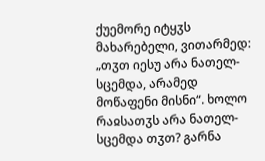ქუემორე იტყჳს მახარებელი, ვითარმედ: „თჳთ იესუ არა ნათელ-სცემდა, არამედ მოწაფენი მისნი“. ხოლო რაჲსათჳს არა ნათელ-სცემდა თჳთ? გარნა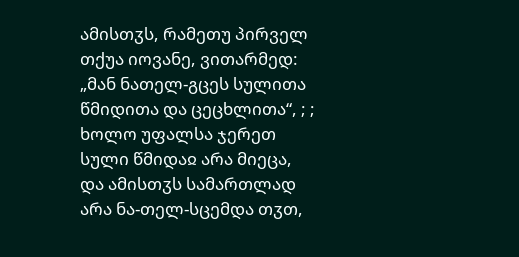ამისთჳს, რამეთუ პირველ თქუა იოვანე, ვითარმედ: „მან ნათელ-გცეს სულითა წმიდითა და ცეცხლითა“, ; ; ხოლო უფალსა ჯერეთ სული წმიდაჲ არა მიეცა, და ამისთჳს სამართლად არა ნა-თელ-სცემდა თჳთ,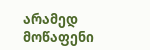არამედ მოწაფენი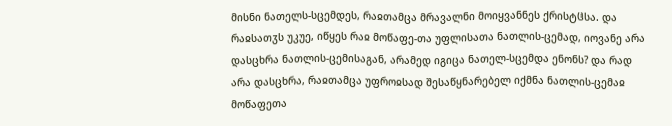მისნი ნათელს-სცემდეს, რაჲთამცა მრავალნი მოიყვანნეს ქრისტჱსა. და რაჲსათჳს უკუე, იწყეს რაჲ მოწაფე-თა უფლისათა ნათლის-ცემად, იოვანე არა დასცხრა ნათლის-ცემისაგან, არამედ იგიცა ნათელ-სცემდა ენონს? და რად არა დასცხრა, რაჲთამცა უფროჲსად შესაწყნარებელ იქმნა ნათლის-ცემაჲ მოწაფეთა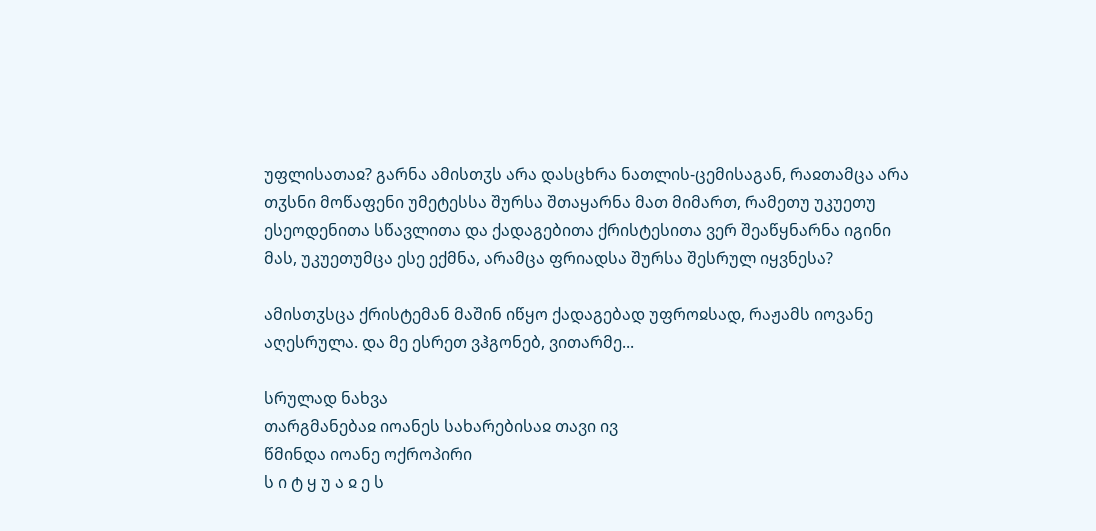უფლისათაჲ? გარნა ამისთჳს არა დასცხრა ნათლის-ცემისაგან, რაჲთამცა არა თჳსნი მოწაფენი უმეტესსა შურსა შთაყარნა მათ მიმართ, რამეთუ უკუეთუ ესეოდენითა სწავლითა და ქადაგებითა ქრისტესითა ვერ შეაწყნარნა იგინი მას, უკუეთუმცა ესე ექმნა, არამცა ფრიადსა შურსა შესრულ იყვნესა?

ამისთჳსცა ქრისტემან მაშინ იწყო ქადაგებად უფროჲსად, რაჟამს იოვანე აღესრულა. და მე ესრეთ ვჰგონებ, ვითარმე...

სრულად ნახვა
თარგმანებაჲ იოანეს სახარებისაჲ თავი ივ
წმინდა იოანე ოქროპირი
ს ი ტ ყ უ ა ჲ ე ს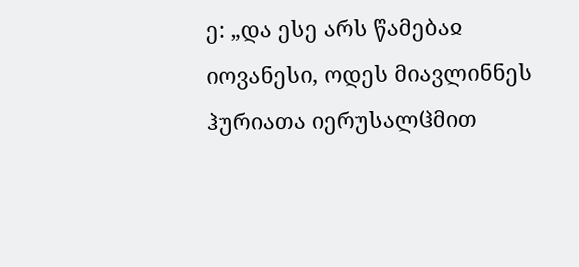ე: „და ესე არს წამებაჲ იოვანესი, ოდეს მიავლინნეს ჰურიათა იერუსალჱმით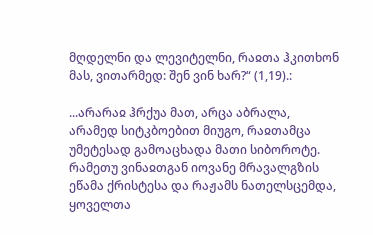მღდელნი და ლევიტელნი, რაჲთა ჰკითხონ მას, ვითარმედ: შენ ვინ ხარ?“ (1,19).:

...არარაჲ ჰრქუა მათ, არცა აბრალა, არამედ სიტკბოებით მიუგო, რაჲთამცა უმეტესად გამოაცხადა მათი სიბოროტე. რამეთუ ვინაჲთგან იოვანე მრავალგზის ეწამა ქრისტესა და რაჟამს ნათელსცემდა, ყოველთა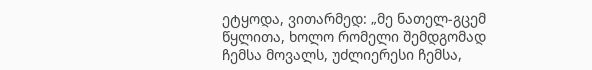ეტყოდა, ვითარმედ: „მე ნათელ-გცემ წყლითა, ხოლო რომელი შემდგომად ჩემსა მოვალს, უძლიერესი ჩემსა,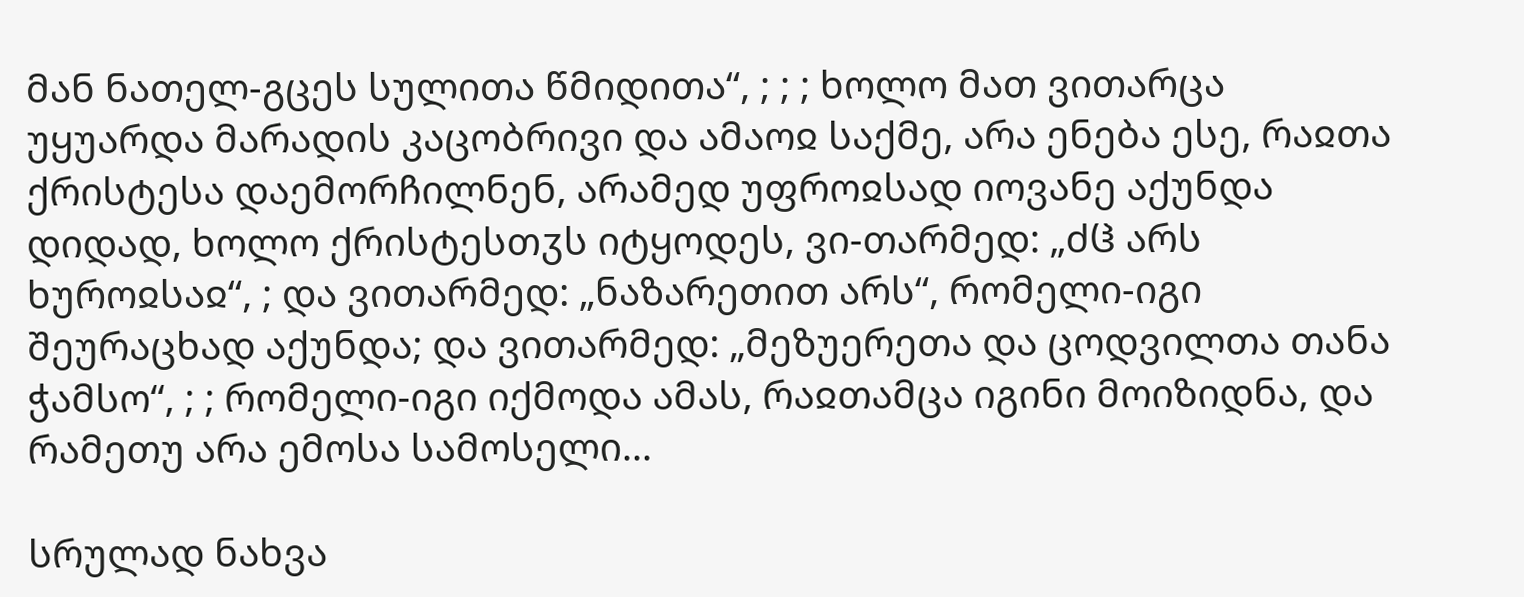მან ნათელ-გცეს სულითა წმიდითა“, ; ; ; ხოლო მათ ვითარცა უყუარდა მარადის კაცობრივი და ამაოჲ საქმე, არა ენება ესე, რაჲთა ქრისტესა დაემორჩილნენ, არამედ უფროჲსად იოვანე აქუნდა დიდად, ხოლო ქრისტესთჳს იტყოდეს, ვი-თარმედ: „ძჱ არს ხუროჲსაჲ“, ; და ვითარმედ: „ნაზარეთით არს“, რომელი-იგი შეურაცხად აქუნდა; და ვითარმედ: „მეზუერეთა და ცოდვილთა თანა ჭამსო“, ; ; რომელი-იგი იქმოდა ამას, რაჲთამცა იგინი მოიზიდნა, და რამეთუ არა ემოსა სამოსელი...

სრულად ნახვა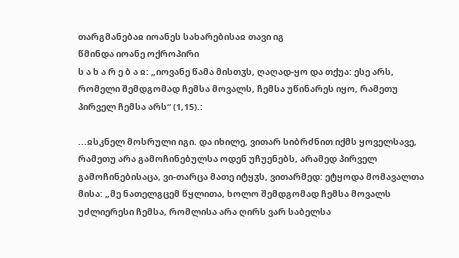თარგმანებაჲ იოანეს სახარებისაჲ თავი იგ
წმინდა იოანე ოქროპირი
ს ა ხ ა რ ე ბ ა ჲ: „იოვანე წამა მისთჳს, ღაღად-ყო და თქუა: ესე არს, რომელი შემდგომად ჩემსა მოვალს, ჩემსა უწინარეს იყო, რამეთუ პირველ ჩემსა არს“ (1,15).:

...ჲსკნელ მოსრული იგი. და იხილე, ვითარ სიბრძნით იქმს ყოველსავე, რამეთუ არა გამოჩინებულსა ოდენ უჩუენებს, არამედ პირველ გამოჩინებისაცა, ვი-თარცა მათე იტყჳს, ვითარმედ: ეტყოდა მომავალთა მისა: „მე ნათელგცემ წყლითა, ხოლო შემდგომად ჩემსა მოვალს უძლიერესი ჩემსა, რომლისა არა ღირს ვარ საბელსა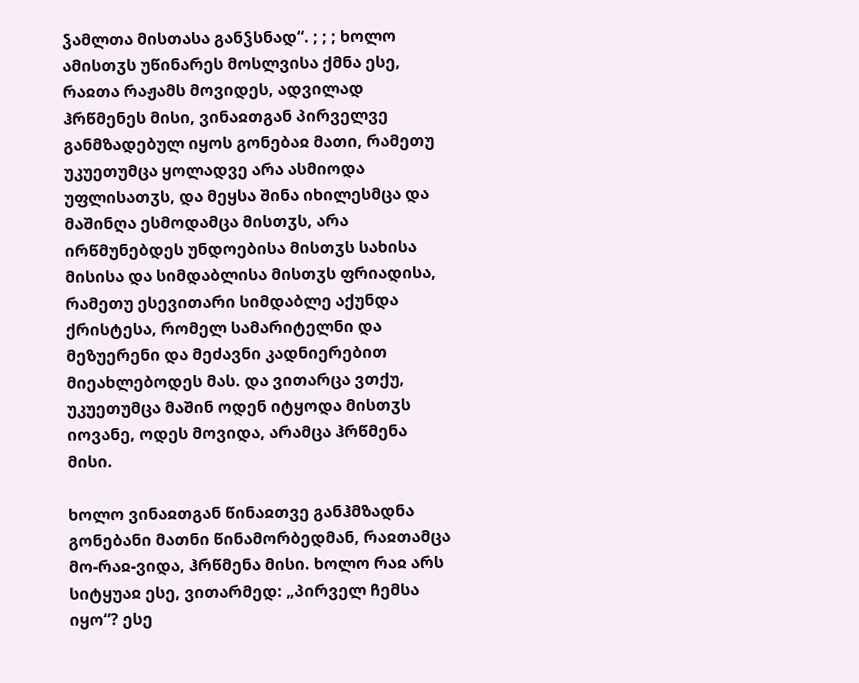ჴამლთა მისთასა განჴსნად“. ; ; ; ხოლო ამისთჳს უწინარეს მოსლვისა ქმნა ესე, რაჲთა რაჟამს მოვიდეს, ადვილად ჰრწმენეს მისი, ვინაჲთგან პირველვე განმზადებულ იყოს გონებაჲ მათი, რამეთუ უკუეთუმცა ყოლადვე არა ასმიოდა უფლისათჳს, და მეყსა შინა იხილესმცა და მაშინღა ესმოდამცა მისთჳს, არა ირწმუნებდეს უნდოებისა მისთჳს სახისა მისისა და სიმდაბლისა მისთჳს ფრიადისა, რამეთუ ესევითარი სიმდაბლე აქუნდა ქრისტესა, რომელ სამარიტელნი და მეზუერენი და მეძავნი კადნიერებით მიეახლებოდეს მას. და ვითარცა ვთქუ, უკუეთუმცა მაშინ ოდენ იტყოდა მისთჳს იოვანე, ოდეს მოვიდა, არამცა ჰრწმენა მისი.

ხოლო ვინაჲთგან წინაჲთვე განჰმზადნა გონებანი მათნი წინამორბედმან, რაჲთამცა მო-რაჲ-ვიდა, ჰრწმენა მისი. ხოლო რაჲ არს სიტყუაჲ ესე, ვითარმედ: „პირველ ჩემსა იყო“? ესე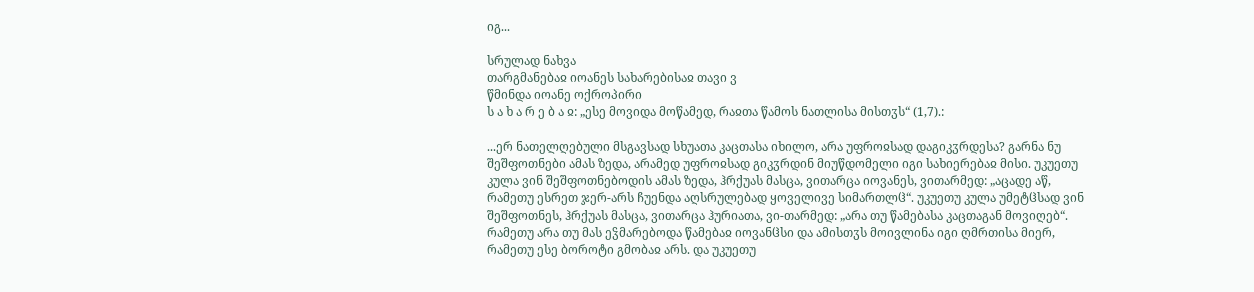იგ...

სრულად ნახვა
თარგმანებაჲ იოანეს სახარებისაჲ თავი ვ
წმინდა იოანე ოქროპირი
ს ა ხ ა რ ე ბ ა ჲ: „ესე მოვიდა მოწამედ, რაჲთა წამოს ნათლისა მისთჳს“ (1,7).:

...ერ ნათელღებული მსგავსად სხუათა კაცთასა იხილო, არა უფროჲსად დაგიკჳრდესა? გარნა ნუ შეშფოთნები ამას ზედა, არამედ უფროჲსად გიკჳრდინ მიუწდომელი იგი სახიერებაჲ მისი. უკუეთუ კულა ვინ შეშფოთნებოდის ამას ზედა, ჰრქუას მასცა, ვითარცა იოვანეს, ვითარმედ: „აცადე აწ, რამეთუ ესრეთ ჯერ-არს ჩუენდა აღსრულებად ყოველივე სიმართლჱ“. უკუეთუ კულა უმეტჱსად ვინ შეშფოთნეს, ჰრქუას მასცა, ვითარცა ჰურიათა, ვი-თარმედ: „არა თუ წამებასა კაცთაგან მოვიღებ“. რამეთუ არა თუ მას ეჴმარებოდა წამებაჲ იოვანჱსი და ამისთჳს მოივლინა იგი ღმრთისა მიერ, რამეთუ ესე ბოროტი გმობაჲ არს. და უკუეთუ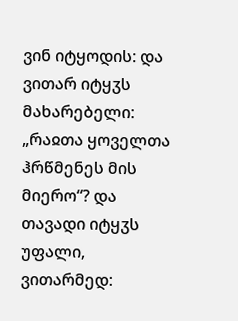ვინ იტყოდის: და ვითარ იტყჳს მახარებელი: „რაჲთა ყოველთა ჰრწმენეს მის მიერო“? და თავადი იტყჳს უფალი, ვითარმედ: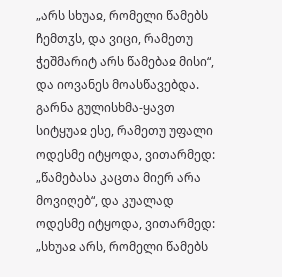„არს სხუაჲ, რომელი წამებს ჩემთჳს, და ვიცი, რამეთუ ჭეშმარიტ არს წამებაჲ მისი“, და იოვანეს მოასწავებდა. გარნა გულისხმა-ყავთ სიტყუაჲ ესე, რამეთუ უფალი ოდესმე იტყოდა, ვითარმედ: „წამებასა კაცთა მიერ არა მოვიღებ“, და კუალად ოდესმე იტყოდა, ვითარმედ: „სხუაჲ არს, რომელი წამებს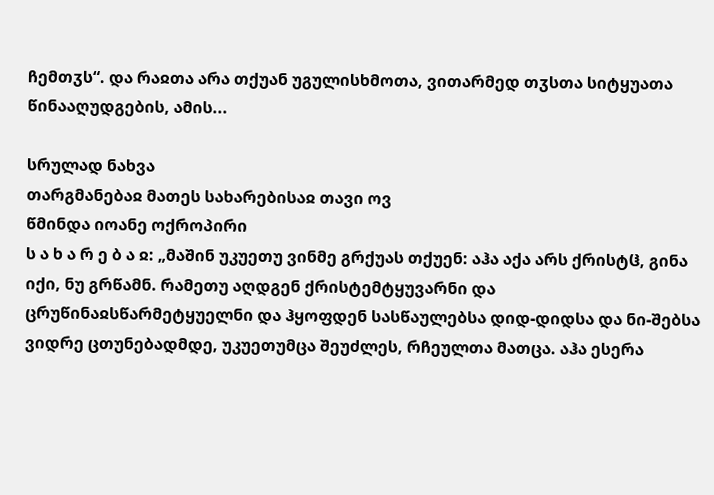ჩემთჳს“. და რაჲთა არა თქუან უგულისხმოთა, ვითარმედ თჳსთა სიტყუათა წინააღუდგების, ამის...

სრულად ნახვა
თარგმანებაჲ მათეს სახარებისაჲ თავი ოვ
წმინდა იოანე ოქროპირი
ს ა ხ ა რ ე ბ ა ჲ: „მაშინ უკუეთუ ვინმე გრქუას თქუენ: აჰა აქა არს ქრისტჱ, გინა იქი, ნუ გრწამნ. რამეთუ აღდგენ ქრისტემტყუვარნი და ცრუწინაჲსწარმეტყუელნი და ჰყოფდენ სასწაულებსა დიდ-დიდსა და ნი-შებსა ვიდრე ცთუნებადმდე, უკუეთუმცა შეუძლეს, რჩეულთა მათცა. აჰა ესერა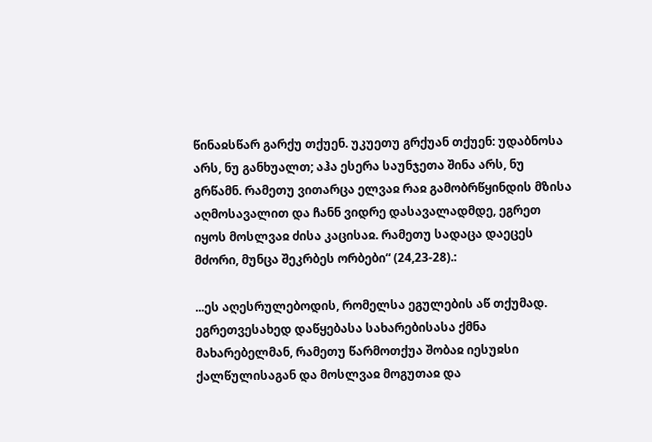წინაჲსწარ გარქუ თქუენ. უკუეთუ გრქუან თქუენ: უდაბნოსა არს, ნუ განხუალთ; აჰა ესერა საუნჯეთა შინა არს, ნუ გრწამნ. რამეთუ ვითარცა ელვაჲ რაჲ გამობრწყინდის მზისა აღმოსავალით და ჩანნ ვიდრე დასავალადმდე, ეგრეთ იყოს მოსლვაჲ ძისა კაცისაჲ. რამეთუ სადაცა დაეცეს მძორი, მუნცა შეკრბეს ორბები“ (24,23-28).:

...ეს აღესრულებოდის, რომელსა ეგულების აწ თქუმად. ეგრეთვესახედ დაწყებასა სახარებისასა ქმნა მახარებელმან, რამეთუ წარმოთქუა შობაჲ იესუჲსი ქალწულისაგან და მოსლვაჲ მოგუთაჲ და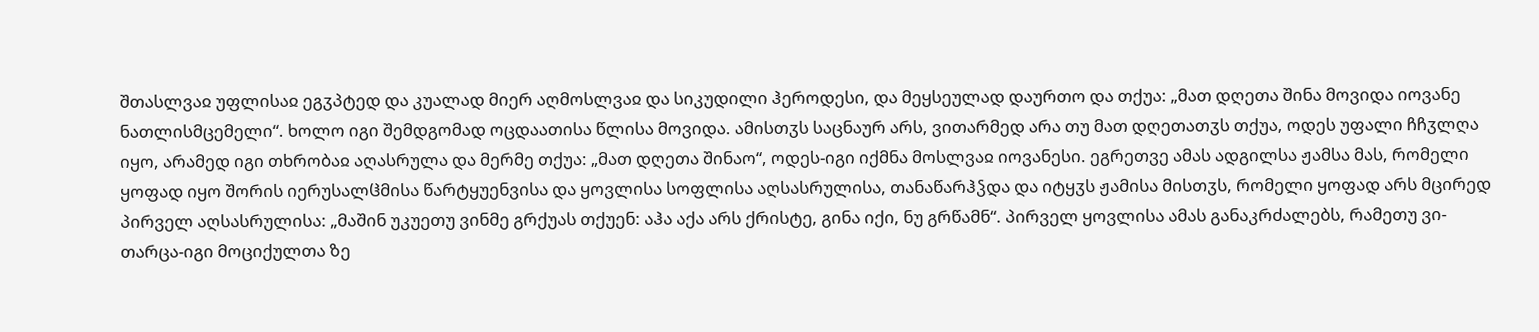შთასლვაჲ უფლისაჲ ეგჳპტედ და კუალად მიერ აღმოსლვაჲ და სიკუდილი ჰეროდესი, და მეყსეულად დაურთო და თქუა: „მათ დღეთა შინა მოვიდა იოვანე ნათლისმცემელი“. ხოლო იგი შემდგომად ოცდაათისა წლისა მოვიდა. ამისთჳს საცნაურ არს, ვითარმედ არა თუ მათ დღეთათჳს თქუა, ოდეს უფალი ჩჩჳლღა იყო, არამედ იგი თხრობაჲ აღასრულა და მერმე თქუა: „მათ დღეთა შინაო“, ოდეს-იგი იქმნა მოსლვაჲ იოვანესი. ეგრეთვე ამას ადგილსა ჟამსა მას, რომელი ყოფად იყო შორის იერუსალჱმისა წარტყუენვისა და ყოვლისა სოფლისა აღსასრულისა, თანაწარჰჴდა და იტყჳს ჟამისა მისთჳს, რომელი ყოფად არს მცირედ პირველ აღსასრულისა: „მაშინ უკუეთუ ვინმე გრქუას თქუენ: აჰა აქა არს ქრისტე, გინა იქი, ნუ გრწამნ“. პირველ ყოვლისა ამას განაკრძალებს, რამეთუ ვი-თარცა-იგი მოციქულთა ზე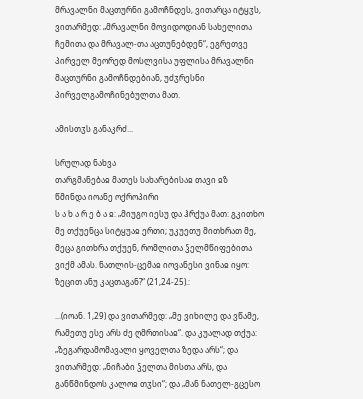მრავალნი მაცთურნი გამოჩნდეს, ვითარცა იტყჳს, ვითარმედ: „მრავალნი მოვიდოდიან სახელითა ჩემითა და მრავალ-თა აცთუნებდენ“, ეგრეთვე პირველ მეორედ მოსლვისა უფლისა მრავალნი მაცთურნი გამოჩნდებიან, უძჳრესნი პირველგამოჩინებულთა მათ.

ამისთჳს განაკრძ...

სრულად ნახვა
თარგმანებაჲ მათეს სახარებისაჲ თავი ჲზ
წმინდა იოანე ოქროპირი
ს ა ხ ა რ ე ბ ა ჲ: „მიუგო იესუ და ჰრქუა მათ: გკითხო მე თქუენცა სიტყუაჲ ერთი; უკუეთუ მითხრათ მე, მეცა გითხრა თქუენ, რომლითა ჴელმწიფებითა ვიქმ ამას. ნათლის-ცემაჲ იოვანესი ვინაჲ იყო: ზეცით ანუ კაცთაგან?“ (21,24-25).:

...(იოან. 1,29) და ვითარმედ: „მე ვიხილე და ვწამე, რამეთუ ესე არს ძე ღმრთისაჲ“. და კუალად თქუა: „ზეგარდამომავალი ყოველთა ზედა არს“; და ვითარმედ: „ნიჩაბი ჴელთა მისთა არს, და განწმინდოს კალოჲ თჳსი“; და „მან ნათელ-გცესო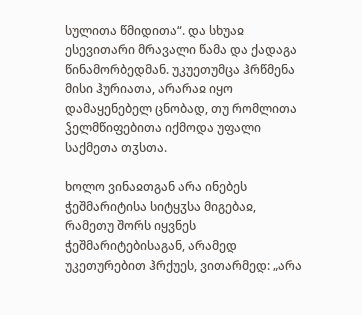სულითა წმიდითა“. და სხუაჲ ესევითარი მრავალი წამა და ქადაგა წინამორბედმან. უკუეთუმცა ჰრწმენა მისი ჰურიათა, არარაჲ იყო დამაყენებელ ცნობად, თუ რომლითა ჴელმწიფებითა იქმოდა უფალი საქმეთა თჳსთა.

ხოლო ვინაჲთგან არა ინებეს ჭეშმარიტისა სიტყჳსა მიგებაჲ, რამეთუ შორს იყვნეს ჭეშმარიტებისაგან, არამედ უკეთურებით ჰრქუეს, ვითარმედ: „არა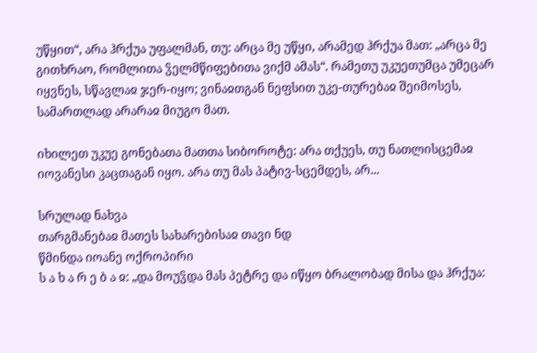უწყით“, არა ჰრქუა უფალმან, თუ: არცა მე უწყი, არამედ ჰრქუა მათ: „არცა მე გითხრაო, რომლითა ჴელმწიფებითა ვიქმ ამას“. რამეთუ უკუეთუმცა უმეცარ იყვნეს, სწავლაჲ ჯერ-იყო; ვინაჲთგან ნეფსით უკე-თურებაჲ შეიმოსეს, სამართლად არარაჲ მიუგო მათ.

იხილეთ უკუე გონებათა მათთა სიბოროტე: არა თქუეს, თუ ნათლისცემაჲ იოვანესი კაცთაგან იყო. არა თუ მას პატივ-სცემდეს, არ...

სრულად ნახვა
თარგმანებაჲ მათეს სახარებისაჲ თავი ნდ
წმინდა იოანე ოქროპირი
ს ა ხ ა რ ე ბ ა ჲ: „და მოუჴდა მას პეტრე და იწყო ბრალობად მისა და ჰრქუა: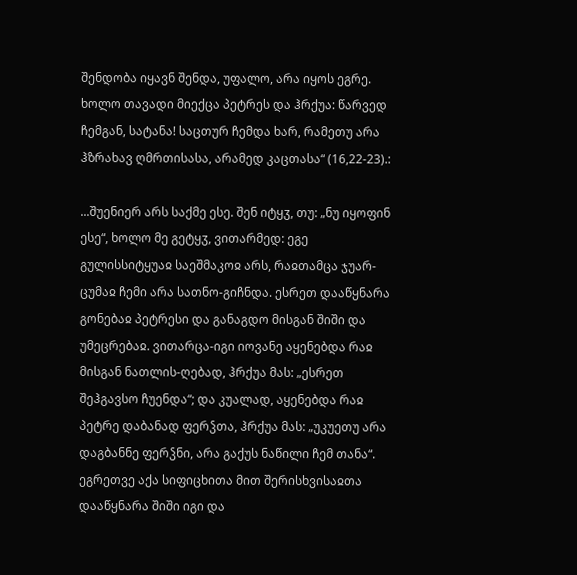შენდობა იყავნ შენდა, უფალო, არა იყოს ეგრე. ხოლო თავადი მიექცა პეტრეს და ჰრქუა: წარვედ ჩემგან, სატანა! საცთურ ჩემდა ხარ, რამეთუ არა ჰზრახავ ღმრთისასა, არამედ კაცთასა“ (16,22-23).:

...შუენიერ არს საქმე ესე. შენ იტყჳ, თუ: „ნუ იყოფინ ესე“, ხოლო მე გეტყჳ, ვითარმედ: ეგე გულისსიტყუაჲ საეშმაკოჲ არს, რაჲთამცა ჯუარ-ცუმაჲ ჩემი არა სათნო-გიჩნდა. ესრეთ დააწყნარა გონებაჲ პეტრესი და განაგდო მისგან შიში და უმეცრებაჲ. ვითარცა-იგი იოვანე აყენებდა რაჲ მისგან ნათლის-ღებად, ჰრქუა მას: „ესრეთ შეჰგავსო ჩუენდა“; და კუალად, აყენებდა რაჲ პეტრე დაბანად ფერჴთა, ჰრქუა მას: „უკუეთუ არა დაგბანნე ფერჴნი, არა გაქუს ნაწილი ჩემ თანა“. ეგრეთვე აქა სიფიცხითა მით შერისხვისაჲთა დააწყნარა შიში იგი და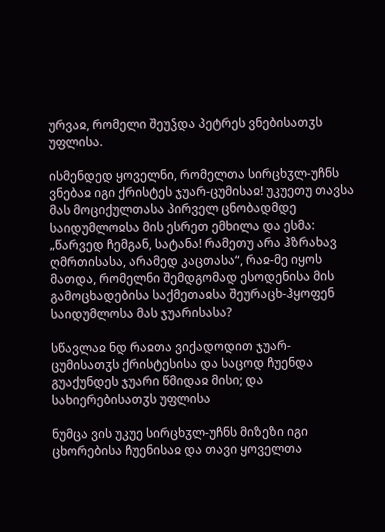ურვაჲ, რომელი შეუჴდა პეტრეს ვნებისათჳს უფლისა.

ისმენდედ ყოველნი, რომელთა სირცხჳლ-უჩნს ვნებაჲ იგი ქრისტეს ჯუარ-ცუმისაჲ! უკუეთუ თავსა მას მოციქულთასა პირველ ცნობადმდე საიდუმლოჲსა მის ესრეთ ემხილა და ესმა: „წარვედ ჩემგან, სატანა! რამეთუ არა ჰზრახავ ღმრთისასა, არამედ კაცთასა“, რაჲ-მე იყოს მათდა, რომელნი შემდგომად ესოდენისა მის გამოცხადებისა საქმეთაჲსა შეურაცხ-ჰყოფენ საიდუმლოსა მას ჯუარისასა?

სწავლაჲ ნდ რაჲთა ვიქადოდით ჯუარ-ცუმისათჳს ქრისტესისა და საცოდ ჩუენდა გუაქუნდეს ჯუარი წმიდაჲ მისი; და სახიერებისათჳს უფლისა

ნუმცა ვის უკუე სირცხჳლ-უჩნს მიზეზი იგი ცხორებისა ჩუენისაჲ და თავი ყოველთა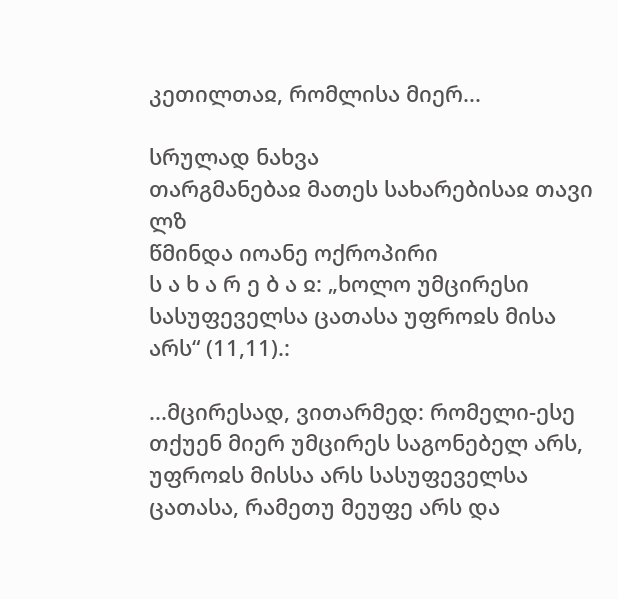კეთილთაჲ, რომლისა მიერ...

სრულად ნახვა
თარგმანებაჲ მათეს სახარებისაჲ თავი ლზ
წმინდა იოანე ოქროპირი
ს ა ხ ა რ ე ბ ა ჲ: „ხოლო უმცირესი სასუფეველსა ცათასა უფროჲს მისა არს“ (11,11).:

...მცირესად, ვითარმედ: რომელი-ესე თქუენ მიერ უმცირეს საგონებელ არს, უფროჲს მისსა არს სასუფეველსა ცათასა, რამეთუ მეუფე არს და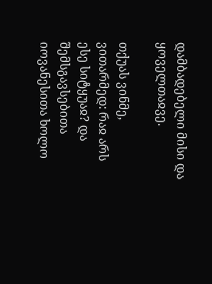დამბადებელი მისი და ყოველთაჲვე.

თქუას ვინმე, ვითარმედ: რაჲ არს ესე სიტყუაჲ? და შემსგავსებითა იოვანესითა ხოლო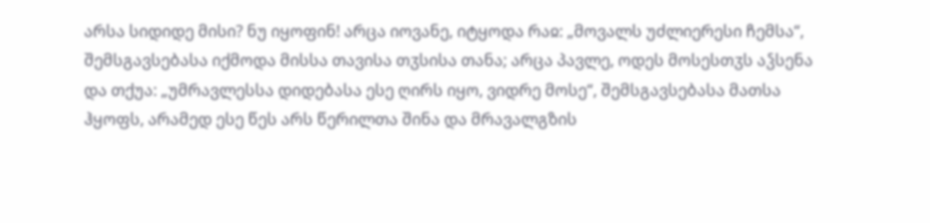არსა სიდიდე მისი? ნუ იყოფინ! არცა იოვანე, იტყოდა რაჲ: „მოვალს უძლიერესი ჩემსა“, შემსგავსებასა იქმოდა მისსა თავისა თჳსისა თანა; არცა პავლე, ოდეს მოსესთჳს აჴსენა და თქუა: „უმრავლესსა დიდებასა ესე ღირს იყო, ვიდრე მოსე“, შემსგავსებასა მათსა ჰყოფს, არამედ ესე წეს არს წერილთა შინა და მრავალგზის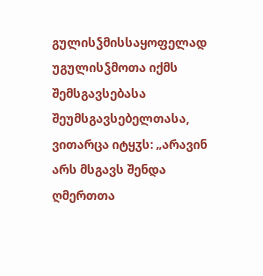გულისჴმისსაყოფელად უგულისჴმოთა იქმს შემსგავსებასა შეუმსგავსებელთასა, ვითარცა იტყჳს: „არავინ არს მსგავს შენდა ღმერთთა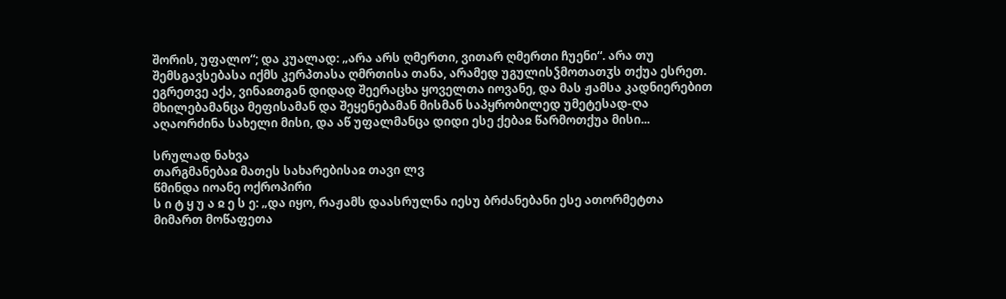შორის, უფალო“; და კუალად: „არა არს ღმერთი, ვითარ ღმერთი ჩუენი“. არა თუ შემსგავსებასა იქმს კერპთასა ღმრთისა თანა, არამედ უგულისჴმოთათჳს თქუა ესრეთ. ეგრეთვე აქა, ვინაჲთგან დიდად შეერაცხა ყოველთა იოვანე, და მას ჟამსა კადნიერებით მხილებამანცა მეფისამან და შეყენებამან მისმან საპყრობილედ უმეტესად-ღა აღაორძინა სახელი მისი, და აწ უფალმანცა დიდი ესე ქებაჲ წარმოთქუა მისი...

სრულად ნახვა
თარგმანებაჲ მათეს სახარებისაჲ თავი ლვ
წმინდა იოანე ოქროპირი
ს ი ტ ყ უ ა ჲ ე ს ე: „და იყო, რაჟამს დაასრულნა იესუ ბრძანებანი ესე ათორმეტთა მიმართ მოწაფეთა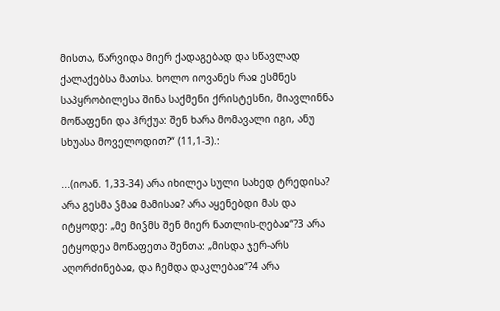მისთა, წარვიდა მიერ ქადაგებად და სწავლად ქალაქებსა მათსა. ხოლო იოვანეს რაჲ ესმნეს საპყრობილესა შინა საქმენი ქრისტესნი, მიავლინნა მოწაფენი და ჰრქუა: შენ ხარა მომავალი იგი, ანუ სხუასა მოველოდით?“ (11,1-3).:

...(იოან. 1,33-34) არა იხილეა სული სახედ ტრედისა? არა გესმა ჴმაჲ მამისაჲ? არა აყენებდი მას და იტყოდე: „მე მიჴმს შენ მიერ ნათლის-ღებაჲ“?3 არა ეტყოდეა მოწაფეთა შენთა: „მისდა ჯერ-არს აღორძინებაჲ, და ჩემდა დაკლებაჲ“?4 არა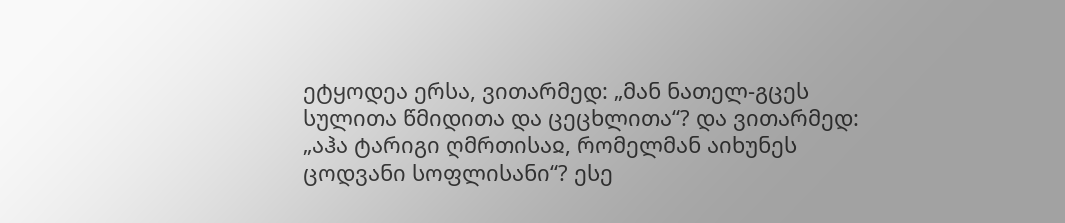ეტყოდეა ერსა, ვითარმედ: „მან ნათელ-გცეს სულითა წმიდითა და ცეცხლითა“? და ვითარმედ: „აჰა ტარიგი ღმრთისაჲ, რომელმან აიხუნეს ცოდვანი სოფლისანი“? ესე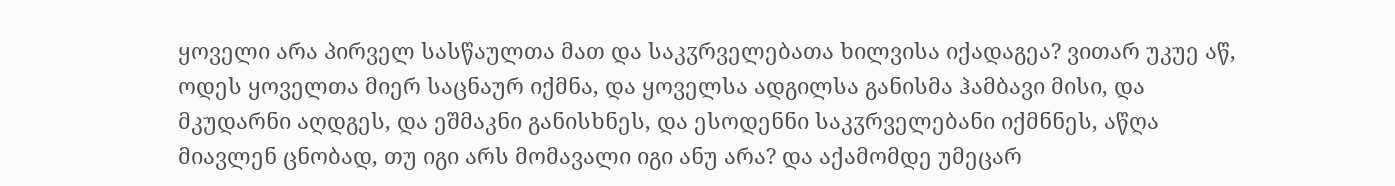ყოველი არა პირველ სასწაულთა მათ და საკჳრველებათა ხილვისა იქადაგეა? ვითარ უკუე აწ, ოდეს ყოველთა მიერ საცნაურ იქმნა, და ყოველსა ადგილსა განისმა ჰამბავი მისი, და მკუდარნი აღდგეს, და ეშმაკნი განისხნეს, და ესოდენნი საკჳრველებანი იქმნნეს, აწღა მიავლენ ცნობად, თუ იგი არს მომავალი იგი ანუ არა? და აქამომდე უმეცარ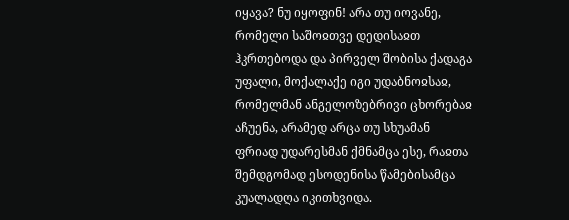იყავა? ნუ იყოფინ! არა თუ იოვანე, რომელი საშოჲთვე დედისაჲთ ჰკრთებოდა და პირველ შობისა ქადაგა უფალი, მოქალაქე იგი უდაბნოჲსაჲ, რომელმან ანგელოზებრივი ცხორებაჲ აჩუენა, არამედ არცა თუ სხუამან ფრიად უდარესმან ქმნამცა ესე, რაჲთა შემდგომად ესოდენისა წამებისამცა კუალადღა იკითხვიდა.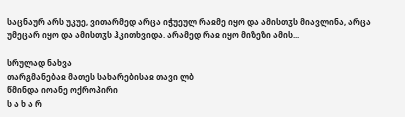საცნაურ არს უკუე, ვითარმედ არცა იჭუეულ რაჲმე იყო და ამისთჳს მიავლინა, არცა უმეცარ იყო და ამისთჳს ჰკითხვიდა. არამედ რაჲ იყო მიზეზი ამის...

სრულად ნახვა
თარგმანებაჲ მათეს სახარებისაჲ თავი ლბ
წმინდა იოანე ოქროპირი
ს ა ხ ა რ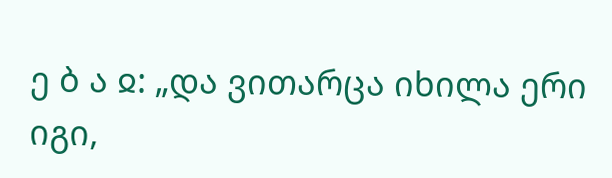ე ბ ა ჲ: „და ვითარცა იხილა ერი იგი,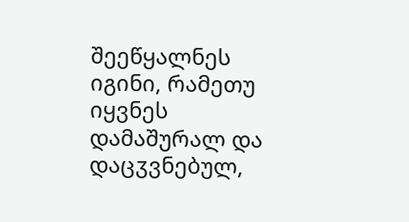შეეწყალნეს იგინი, რამეთუ იყვნეს დამაშურალ და დაცჳვნებულ,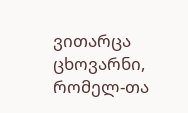ვითარცა ცხოვარნი, რომელ-თა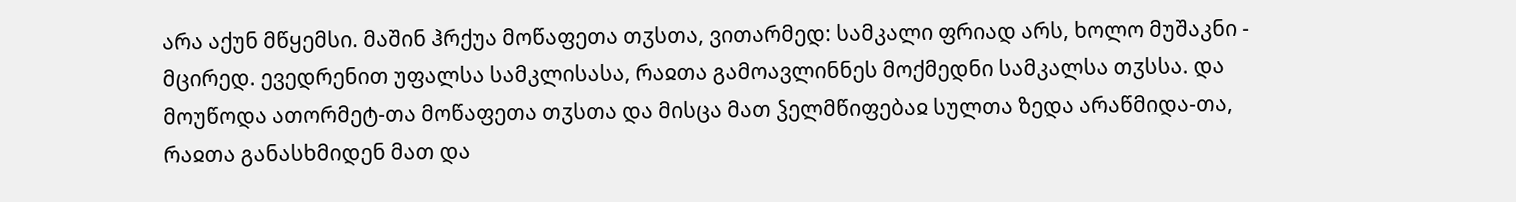არა აქუნ მწყემსი. მაშინ ჰრქუა მოწაფეთა თჳსთა, ვითარმედ: სამკალი ფრიად არს, ხოლო მუშაკნი - მცირედ. ევედრენით უფალსა სამკლისასა, რაჲთა გამოავლინნეს მოქმედნი სამკალსა თჳსსა. და მოუწოდა ათორმეტ-თა მოწაფეთა თჳსთა და მისცა მათ ჴელმწიფებაჲ სულთა ზედა არაწმიდა-თა, რაჲთა განასხმიდენ მათ და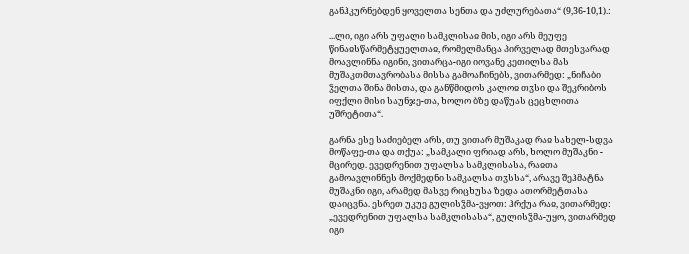განჰკურნებდენ ყოველთა სენთა და უძლურებათა“ (9,36-10,1).:

...ლი, იგი არს უფალი სამკლისაჲ მის, იგი არს მეუფე წინაჲსწარმეტყუელთაჲ, რომელმანცა პირველად მთესვარად მოავლინნა იგინი, ვითარცა-იგი იოვანე კეთილსა მას მუშაკთმთავრობასა მისსა გამოაჩინებს, ვითარმედ: „ნიჩაბი ჴელთა შინა მისთა, და განწმიდოს კალოჲ თჳსი და შეკრიბოს იფქლი მისი საუნჯე-თა, ხოლო ბზე დაწუას ცეცხლითა უშრეტითა“.

გარნა ესე საძიებელ არს, თუ ვითარ მუშაკად რაჲ სახელ-სდვა მოწაფე-თა და თქუა: „სამკალი ფრიად არს, ხოლო მუშაკნი - მცირედ. ევედრენით უფალსა სამკლისასა, რაჲთა გამოავლინნეს მოქმედნი სამკალსა თჳსსა“, არავე შეჰმატნა მუშაკნი იგი, არამედ მასვე რიცხუსა ზედა ათორმეტთასა დაიცვნა. ესრეთ უკუე გულისჴმა-ვყოთ: ჰრქუა რაჲ, ვითარმედ: „ევედრენით უფალსა სამკლისასა“, გულისჴმა-უყო, ვითარმედ იგი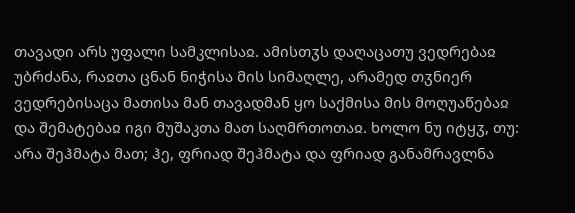თავადი არს უფალი სამკლისაჲ. ამისთჳს დაღაცათუ ვედრებაჲ უბრძანა, რაჲთა ცნან ნიჭისა მის სიმაღლე, არამედ თჳნიერ ვედრებისაცა მათისა მან თავადმან ყო საქმისა მის მოღუაწებაჲ და შემატებაჲ იგი მუშაკთა მათ საღმრთოთაჲ. ხოლო ნუ იტყჳ, თუ: არა შეჰმატა მათ; ჰე, ფრიად შეჰმატა და ფრიად განამრავლნა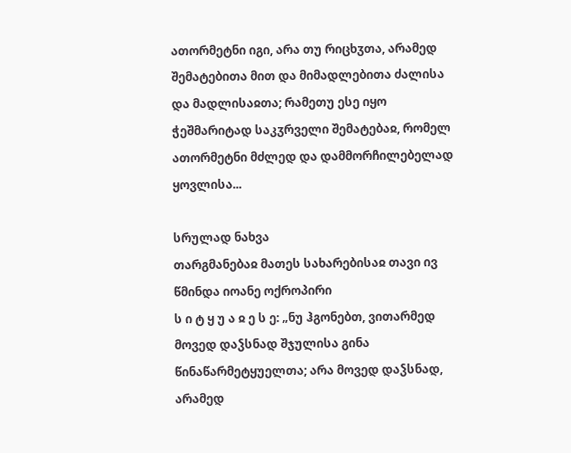ათორმეტნი იგი, არა თუ რიცხჳთა, არამედ შემატებითა მით და მიმადლებითა ძალისა და მადლისაჲთა; რამეთუ ესე იყო ჭეშმარიტად საკჳრველი შემატებაჲ, რომელ ათორმეტნი მძლედ და დამმორჩილებელად ყოვლისა...

სრულად ნახვა
თარგმანებაჲ მათეს სახარებისაჲ თავი ივ
წმინდა იოანე ოქროპირი
ს ი ტ ყ უ ა ჲ ე ს ე: „ნუ ჰგონებთ, ვითარმედ მოვედ დაჴსნად შჯულისა გინა წინაწარმეტყუელთა; არა მოვედ დაჴსნად, არამედ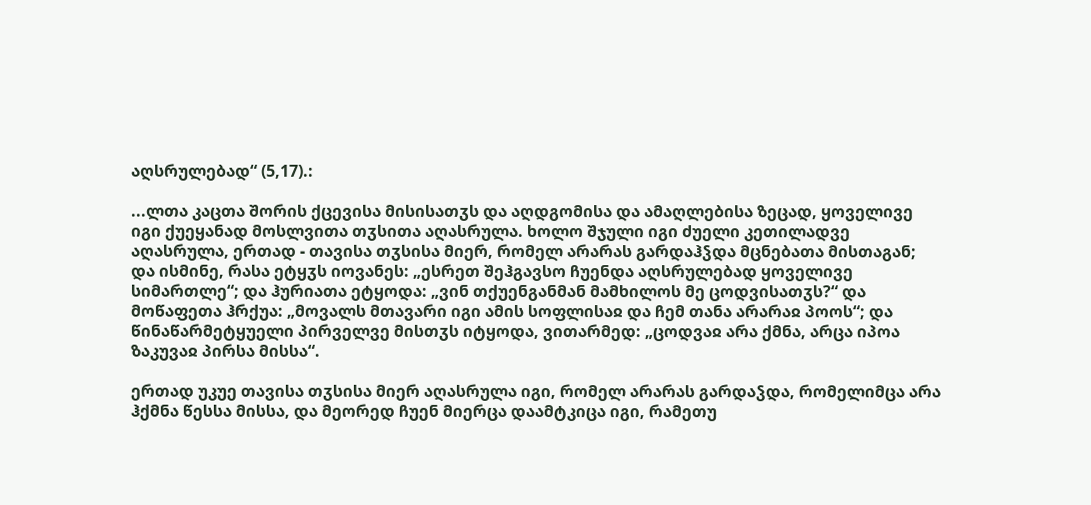აღსრულებად“ (5,17).:

...ლთა კაცთა შორის ქცევისა მისისათჳს და აღდგომისა და ამაღლებისა ზეცად, ყოველივე იგი ქუეყანად მოსლვითა თჳსითა აღასრულა. ხოლო შჯული იგი ძუელი კეთილადვე აღასრულა, ერთად - თავისა თჳსისა მიერ, რომელ არარას გარდაჰჴდა მცნებათა მისთაგან; და ისმინე, რასა ეტყჳს იოვანეს: „ესრეთ შეჰგავსო ჩუენდა აღსრულებად ყოველივე სიმართლე“; და ჰურიათა ეტყოდა: „ვინ თქუენგანმან მამხილოს მე ცოდვისათჳს?“ და მოწაფეთა ჰრქუა: „მოვალს მთავარი იგი ამის სოფლისაჲ და ჩემ თანა არარაჲ პოოს“; და წინაწარმეტყუელი პირველვე მისთჳს იტყოდა, ვითარმედ: „ცოდვაჲ არა ქმნა, არცა იპოა ზაკუვაჲ პირსა მისსა“.

ერთად უკუე თავისა თჳსისა მიერ აღასრულა იგი, რომელ არარას გარდაჴდა, რომელიმცა არა ჰქმნა წესსა მისსა, და მეორედ ჩუენ მიერცა დაამტკიცა იგი, რამეთუ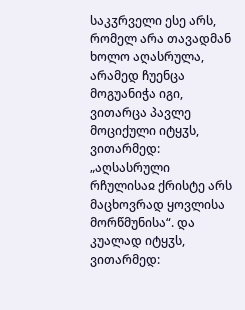საკჳრველი ესე არს, რომელ არა თავადმან ხოლო აღასრულა, არამედ ჩუენცა მოგუანიჭა იგი, ვითარცა პავლე მოციქული იტყჳს, ვითარმედ: „აღსასრული რჩულისაჲ ქრისტე არს მაცხოვრად ყოვლისა მორწმუნისა“. და კუალად იტყჳს, ვითარმედ: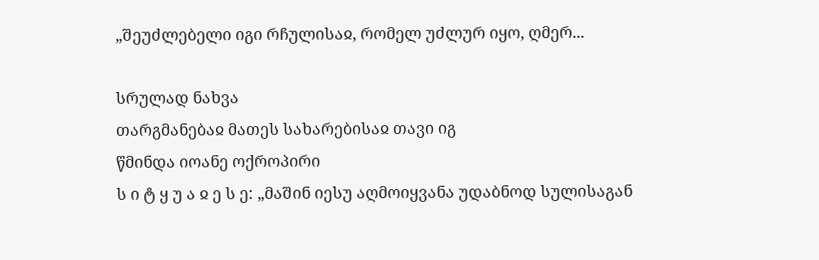„შეუძლებელი იგი რჩულისაჲ, რომელ უძლურ იყო, ღმერ...

სრულად ნახვა
თარგმანებაჲ მათეს სახარებისაჲ თავი იგ
წმინდა იოანე ოქროპირი
ს ი ტ ყ უ ა ჲ ე ს ე: „მაშინ იესუ აღმოიყვანა უდაბნოდ სულისაგან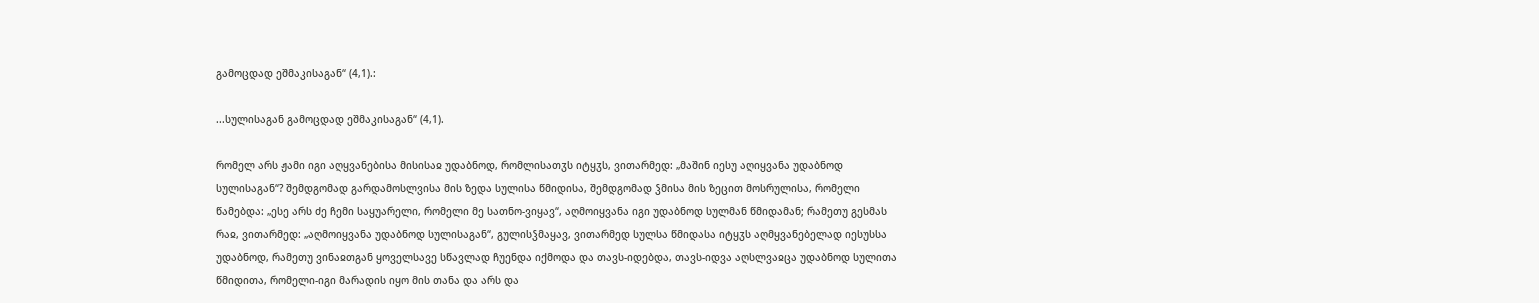გამოცდად ეშმაკისაგან“ (4,1).:

...სულისაგან გამოცდად ეშმაკისაგან“ (4,1).

რომელ არს ჟამი იგი აღყვანებისა მისისაჲ უდაბნოდ, რომლისათჳს იტყჳს, ვითარმედ: „მაშინ იესუ აღიყვანა უდაბნოდ სულისაგან“? შემდგომად გარდამოსლვისა მის ზედა სულისა წმიდისა, შემდგომად ჴმისა მის ზეცით მოსრულისა, რომელი წამებდა: „ესე არს ძე ჩემი საყუარელი, რომელი მე სათნო-ვიყავ“, აღმოიყვანა იგი უდაბნოდ სულმან წმიდამან; რამეთუ გესმას რაჲ, ვითარმედ: „აღმოიყვანა უდაბნოდ სულისაგან“, გულისჴმაყავ, ვითარმედ სულსა წმიდასა იტყჳს აღმყვანებელად იესუსსა უდაბნოდ, რამეთუ ვინაჲთგან ყოველსავე სწავლად ჩუენდა იქმოდა და თავს-იდებდა, თავს-იდვა აღსლვაჲცა უდაბნოდ სულითა წმიდითა, რომელი-იგი მარადის იყო მის თანა და არს და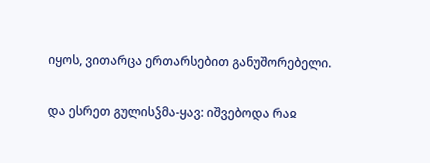იყოს, ვითარცა ერთარსებით განუშორებელი.

და ესრეთ გულისჴმა-ყავ: იშვებოდა რაჲ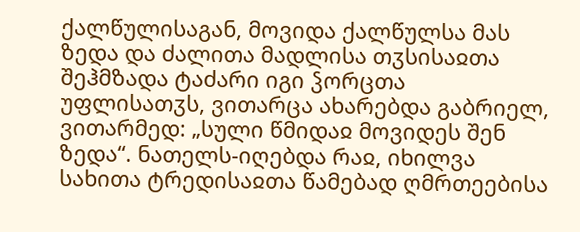ქალწულისაგან, მოვიდა ქალწულსა მას ზედა და ძალითა მადლისა თჳსისაჲთა შეჰმზადა ტაძარი იგი ჴორცთა უფლისათჳს, ვითარცა ახარებდა გაბრიელ, ვითარმედ: „სული წმიდაჲ მოვიდეს შენ ზედა“. ნათელს-იღებდა რაჲ, იხილვა სახითა ტრედისაჲთა წამებად ღმრთეებისა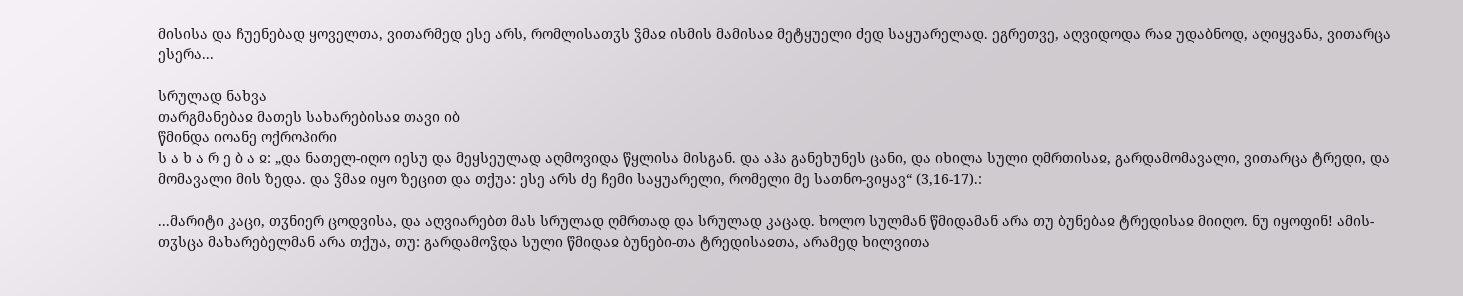მისისა და ჩუენებად ყოველთა, ვითარმედ ესე არს, რომლისათჳს ჴმაჲ ისმის მამისაჲ მეტყუელი ძედ საყუარელად. ეგრეთვე, აღვიდოდა რაჲ უდაბნოდ, აღიყვანა, ვითარცა ესერა...

სრულად ნახვა
თარგმანებაჲ მათეს სახარებისაჲ თავი იბ
წმინდა იოანე ოქროპირი
ს ა ხ ა რ ე ბ ა ჲ: „და ნათელ-იღო იესუ და მეყსეულად აღმოვიდა წყლისა მისგან. და აჰა განეხუნეს ცანი, და იხილა სული ღმრთისაჲ, გარდამომავალი, ვითარცა ტრედი, და მომავალი მის ზედა. და ჴმაჲ იყო ზეცით და თქუა: ესე არს ძე ჩემი საყუარელი, რომელი მე სათნო-ვიყავ“ (3,16-17).:

...მარიტი კაცი, თჳნიერ ცოდვისა, და აღვიარებთ მას სრულად ღმრთად და სრულად კაცად. ხოლო სულმან წმიდამან არა თუ ბუნებაჲ ტრედისაჲ მიიღო. ნუ იყოფინ! ამის-თჳსცა მახარებელმან არა თქუა, თუ: გარდამოჴდა სული წმიდაჲ ბუნები-თა ტრედისაჲთა, არამედ ხილვითა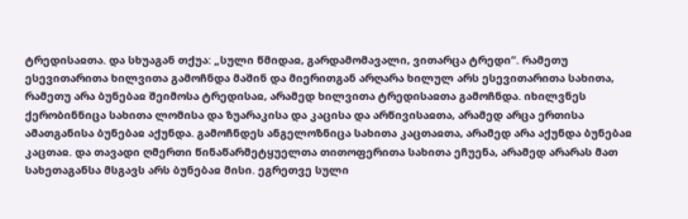ტრედისაჲთა. და სხუაგან თქუა: „სული წმიდაჲ, გარდამომავალი, ვითარცა ტრედი“. რამეთუ ესევითარითა ხილვითა გამოჩნდა მაშინ და მიერითგან არღარა ხილულ არს ესევითარითა სახითა, რამეთუ არა ბუნებაჲ შეიმოსა ტრედისაჲ, არამედ ხილვითა ტრედისაჲთა გამოჩნდა. იხილვნეს ქერობინნიცა სახითა ლომისა და ზუარაკისა და კაცისა და არწივისაჲთა, არამედ არცა ერთისა ამათგანისა ბუნებაჲ აქუნდა. გამოჩნდეს ანგელოზნიცა სახითა კაცთაჲთა, არამედ არა აქუნდა ბუნებაჲ კაცთაჲ. და თავადი ღმერთი წინაწარმეტყუელთა თითოფერითა სახითა ეჩუენა, არამედ არარას მათ სახეთაგანსა მსგავს არს ბუნებაჲ მისი. ეგრეთვე სული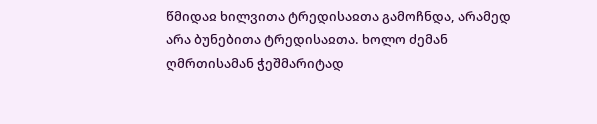წმიდაჲ ხილვითა ტრედისაჲთა გამოჩნდა, არამედ არა ბუნებითა ტრედისაჲთა. ხოლო ძემან ღმრთისამან ჭეშმარიტად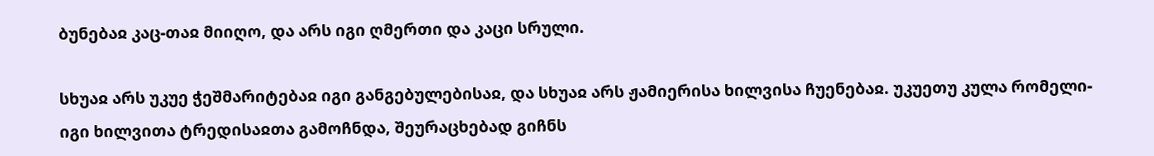ბუნებაჲ კაც-თაჲ მიიღო, და არს იგი ღმერთი და კაცი სრული.

სხუაჲ არს უკუე ჭეშმარიტებაჲ იგი განგებულებისაჲ, და სხუაჲ არს ჟამიერისა ხილვისა ჩუენებაჲ. უკუეთუ კულა რომელი-იგი ხილვითა ტრედისაჲთა გამოჩნდა, შეურაცხებად გიჩნს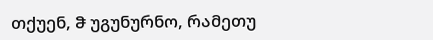თქუენ, ჵ უგუნურნო, რამეთუ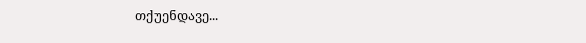თქუენდავე...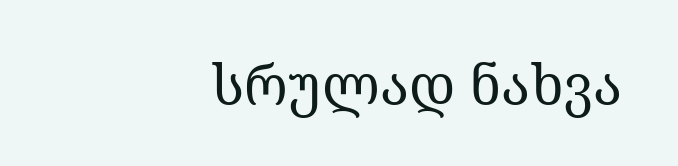სრულად ნახვა